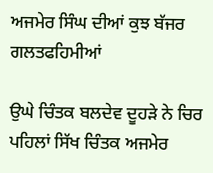ਅਜਮੇਰ ਸਿੰਘ ਦੀਆਂ ਕੁਝ ਬੱਜਰ ਗਲਤਫਹਿਮੀਆਂ

ਉਘੇ ਚਿੰਤਕ ਬਲਦੇਵ ਦੂਹੜੇ ਨੇ ਚਿਰ ਪਹਿਲਾਂ ਸਿੱਖ ਚਿੰਤਕ ਅਜਮੇਰ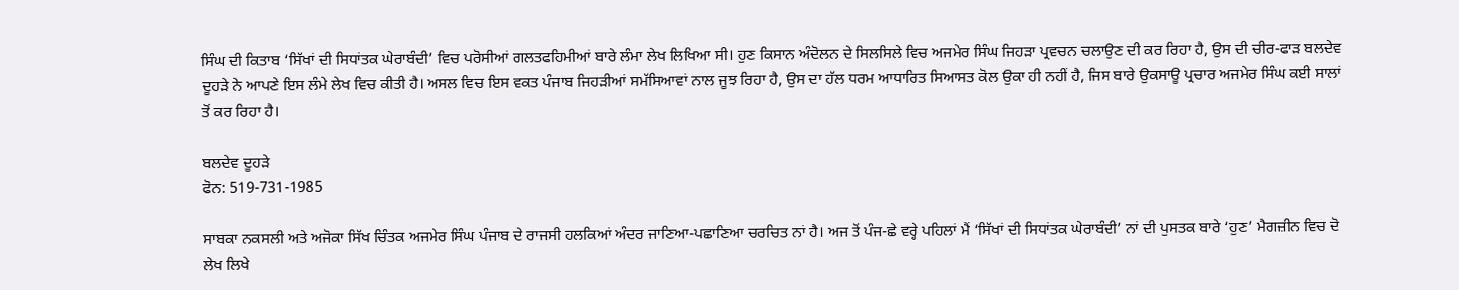ਸਿੰਘ ਦੀ ਕਿਤਾਬ ‘ਸਿੱਖਾਂ ਦੀ ਸਿਧਾਂਤਕ ਘੇਰਾਬੰਦੀ’ ਵਿਚ ਪਰੋਸੀਆਂ ਗਲਤਫਹਿਮੀਆਂ ਬਾਰੇ ਲੰਮਾ ਲੇਖ ਲਿਖਿਆ ਸੀ। ਹੁਣ ਕਿਸਾਨ ਅੰਦੋਲਨ ਦੇ ਸਿਲਸਿਲੇ ਵਿਚ ਅਜਮੇਰ ਸਿੰਘ ਜਿਹੜਾ ਪ੍ਰਵਚਨ ਚਲਾਉਣ ਦੀ ਕਰ ਰਿਹਾ ਹੈ, ਉਸ ਦੀ ਚੀਰ-ਫਾੜ ਬਲਦੇਵ ਦੂਹੜੇ ਨੇ ਆਪਣੇ ਇਸ ਲੰਮੇ ਲੇਖ ਵਿਚ ਕੀਤੀ ਹੈ। ਅਸਲ ਵਿਚ ਇਸ ਵਕਤ ਪੰਜਾਬ ਜਿਹੜੀਆਂ ਸਮੱਸਿਆਵਾਂ ਨਾਲ ਜੂਝ ਰਿਹਾ ਹੈ, ਉਸ ਦਾ ਹੱਲ ਧਰਮ ਆਧਾਰਿਤ ਸਿਆਸਤ ਕੋਲ ਉਕਾ ਹੀ ਨਹੀਂ ਹੈ, ਜਿਸ ਬਾਰੇ ਉਕਸਾਊ ਪ੍ਰਚਾਰ ਅਜਮੇਰ ਸਿੰਘ ਕਈ ਸਾਲਾਂ ਤੋਂ ਕਰ ਰਿਹਾ ਹੈ।

ਬਲਦੇਵ ਦੂਹੜੇ
ਫੋਨ: 519-731-1985

ਸਾਬਕਾ ਨਕਸਲੀ ਅਤੇ ਅਜੋਕਾ ਸਿੱਖ ਚਿੰਤਕ ਅਜਮੇਰ ਸਿੰਘ ਪੰਜਾਬ ਦੇ ਰਾਜਸੀ ਹਲਕਿਆਂ ਅੰਦਰ ਜਾਣਿਆ-ਪਛਾਣਿਆ ਚਰਚਿਤ ਨਾਂ ਹੈ। ਅਜ ਤੋਂ ਪੰਜ-ਛੇ ਵਰ੍ਹੇ ਪਹਿਲਾਂ ਮੈਂ ‘ਸਿੱਖਾਂ ਦੀ ਸਿਧਾਂਤਕ ਘੇਰਾਬੰਦੀ’ ਨਾਂ ਦੀ ਪੁਸਤਕ ਬਾਰੇ ‘ਹੁਣ’ ਮੈਗਜ਼ੀਨ ਵਿਚ ਦੋ ਲੇਖ ਲਿਖੇ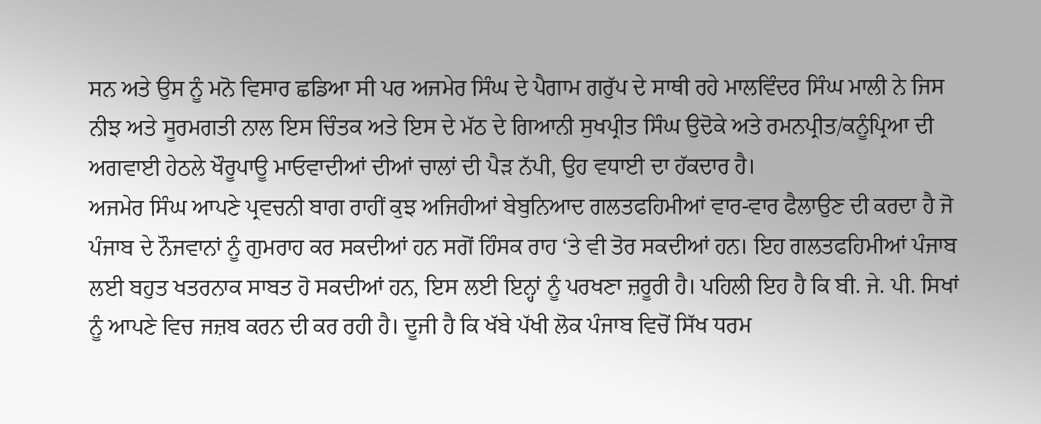ਸਨ ਅਤੇ ਉਸ ਨੂੰ ਮਨੋ ਵਿਸਾਰ ਛਡਿਆ ਸੀ ਪਰ ਅਜਮੇਰ ਸਿੰਘ ਦੇ ਪੈਗਾਮ ਗਰੁੱਪ ਦੇ ਸਾਥੀ ਰਹੇ ਮਾਲਵਿੰਦਰ ਸਿੰਘ ਮਾਲੀ ਨੇ ਜਿਸ ਨੀਝ ਅਤੇ ਸੂਰਮਗਤੀ ਨਾਲ ਇਸ ਚਿੰਤਕ ਅਤੇ ਇਸ ਦੇ ਮੱਠ ਦੇ ਗਿਆਨੀ ਸੁਖਪ੍ਰੀਤ ਸਿੰਘ ਉਦੋਕੇ ਅਤੇ ਰਮਨਪ੍ਰੀਤ/ਕਨੂੰਪ੍ਰਿਆ ਦੀ ਅਗਵਾਈ ਹੇਠਲੇ ਖੌਰੂਪਾਊ ਮਾਓਵਾਦੀਆਂ ਦੀਆਂ ਚਾਲਾਂ ਦੀ ਪੈੜ ਨੱਪੀ, ਉਹ ਵਧਾਈ ਦਾ ਹੱਕਦਾਰ ਹੈ।
ਅਜਮੇਰ ਸਿੰਘ ਆਪਣੇ ਪ੍ਰਵਚਨੀ ਬਾਗ ਰਾਹੀਂ ਕੁਝ ਅਜਿਹੀਆਂ ਬੇਬੁਨਿਆਦ ਗਲਤਫਹਿਮੀਆਂ ਵਾਰ-ਵਾਰ ਫੈਲਾਉਣ ਦੀ ਕਰਦਾ ਹੈ ਜੋ ਪੰਜਾਬ ਦੇ ਨੌਜਵਾਨਾਂ ਨੂੰ ਗੁਮਰਾਹ ਕਰ ਸਕਦੀਆਂ ਹਨ ਸਗੋਂ ਹਿੰਸਕ ਰਾਹ ‘ਤੇ ਵੀ ਤੋਰ ਸਕਦੀਆਂ ਹਨ। ਇਹ ਗਲਤਫਹਿਮੀਆਂ ਪੰਜਾਬ ਲਈ ਬਹੁਤ ਖਤਰਨਾਕ ਸਾਬਤ ਹੋ ਸਕਦੀਆਂ ਹਨ, ਇਸ ਲਈ ਇਨ੍ਹਾਂ ਨੂੰ ਪਰਖਣਾ ਜ਼ਰੂਰੀ ਹੈ। ਪਹਿਲੀ ਇਹ ਹੈ ਕਿ ਬੀ. ਜੇ. ਪੀ. ਸਿਖਾਂ ਨੂੰ ਆਪਣੇ ਵਿਚ ਜਜ਼ਬ ਕਰਨ ਦੀ ਕਰ ਰਹੀ ਹੈ। ਦੂਜੀ ਹੈ ਕਿ ਖੱਬੇ ਪੱਖੀ ਲੋਕ ਪੰਜਾਬ ਵਿਚੋਂ ਸਿੱਖ ਧਰਮ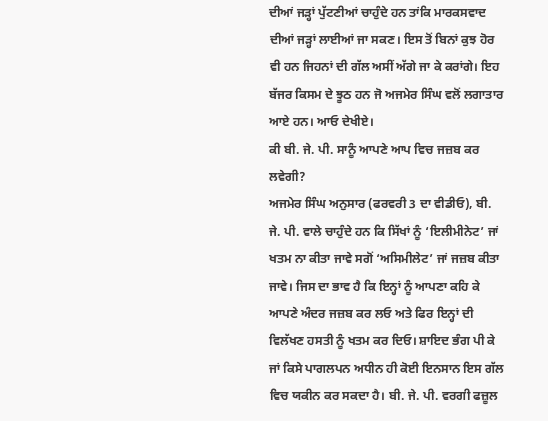ਦੀਆਂ ਜੜ੍ਹਾਂ ਪੁੱਟਣੀਆਂ ਚਾਹੁੰਦੇ ਹਨ ਤਾਂਕਿ ਮਾਰਕਸਵਾਦ ਦੀਆਂ ਜੜ੍ਹਾਂ ਲਾਈਆਂ ਜਾ ਸਕਣ। ਇਸ ਤੋਂ ਬਿਨਾਂ ਕੁਝ ਹੋਰ ਵੀ ਹਨ ਜਿਹਨਾਂ ਦੀ ਗੱਲ ਅਸੀਂ ਅੱਗੇ ਜਾ ਕੇ ਕਰਾਂਗੇ। ਇਹ ਬੱਜਰ ਕਿਸਮ ਦੇ ਝੂਠ ਹਨ ਜੋ ਅਜਮੇਰ ਸਿੰਘ ਵਲੋਂ ਲਗਾਤਾਰ ਆਏ ਹਨ। ਆਓ ਦੇਖੀਏ।
ਕੀ ਬੀ. ਜੇ. ਪੀ. ਸਾਨੂੰ ਆਪਣੇ ਆਪ ਵਿਚ ਜਜ਼ਬ ਕਰ ਲਵੇਗੀ?
ਅਜਮੇਰ ਸਿੰਘ ਅਨੁਸਾਰ (ਫਰਵਰੀ 3 ਦਾ ਵੀਡੀਓ), ਬੀ. ਜੇ. ਪੀ. ਵਾਲੇ ਚਾਹੁੰਦੇ ਹਨ ਕਿ ਸਿੱਖਾਂ ਨੂੰ ‘ਇਲੀਮੀਨੇਟ’ ਜਾਂ ਖਤਮ ਨਾ ਕੀਤਾ ਜਾਵੇ ਸਗੋਂ ‘ਅਸਿਮੀਲੇਟ’ ਜਾਂ ਜਜ਼ਬ ਕੀਤਾ ਜਾਵੇ। ਜਿਸ ਦਾ ਭਾਵ ਹੈ ਕਿ ਇਨ੍ਹਾਂ ਨੂੰ ਆਪਣਾ ਕਹਿ ਕੇ ਆਪਣੇ ਅੰਦਰ ਜਜ਼ਬ ਕਰ ਲਓ ਅਤੇ ਫਿਰ ਇਨ੍ਹਾਂ ਦੀ ਵਿਲੱਖਣ ਹਸਤੀ ਨੂੰ ਖਤਮ ਕਰ ਦਿਓ। ਸ਼ਾਇਦ ਭੰਗ ਪੀ ਕੇ ਜਾਂ ਕਿਸੇ ਪਾਗਲਪਨ ਅਧੀਨ ਹੀ ਕੋਈ ਇਨਸਾਨ ਇਸ ਗੱਲ ਵਿਚ ਯਕੀਨ ਕਰ ਸਕਦਾ ਹੈ। ਬੀ. ਜੇ. ਪੀ. ਵਰਗੀ ਫਜ਼ੂਲ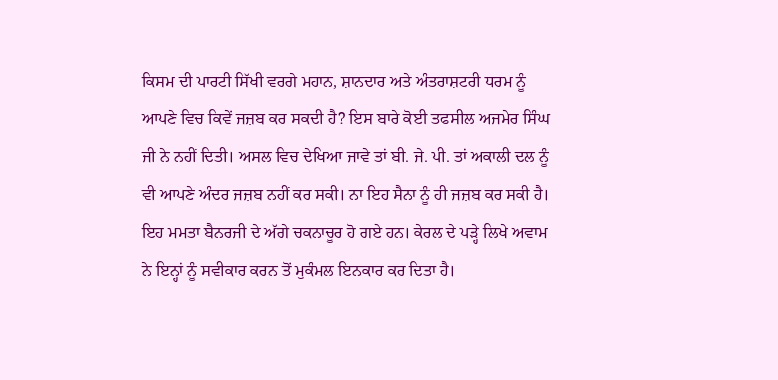ਕਿਸਮ ਦੀ ਪਾਰਟੀ ਸਿੱਖੀ ਵਰਗੇ ਮਹਾਨ, ਸ਼ਾਨਦਾਰ ਅਤੇ ਅੰਤਰਾਸ਼ਟਰੀ ਧਰਮ ਨੂੰ ਆਪਣੇ ਵਿਚ ਕਿਵੇਂ ਜਜ਼ਬ ਕਰ ਸਕਦੀ ਹੈ? ਇਸ ਬਾਰੇ ਕੋਈ ਤਫਸੀਲ ਅਜਮੇਰ ਸਿੰਘ ਜੀ ਨੇ ਨਹੀਂ ਦਿਤੀ। ਅਸਲ ਵਿਚ ਦੇਖਿਆ ਜਾਵੇ ਤਾਂ ਬੀ. ਜੇ. ਪੀ. ਤਾਂ ਅਕਾਲੀ ਦਲ ਨੂੰ ਵੀ ਆਪਣੇ ਅੰਦਰ ਜਜ਼ਬ ਨਹੀਂ ਕਰ ਸਕੀ। ਨਾ ਇਹ ਸੈਨਾ ਨੂੰ ਹੀ ਜਜ਼ਬ ਕਰ ਸਕੀ ਹੈ। ਇਹ ਮਮਤਾ ਬੈਨਰਜੀ ਦੇ ਅੱਗੇ ਚਕਨਾਚੂਰ ਹੋ ਗਏ ਹਨ। ਕੇਰਲ ਦੇ ਪੜ੍ਹੇ ਲਿਖੇ ਅਵਾਮ ਨੇ ਇਨ੍ਹਾਂ ਨੂੰ ਸਵੀਕਾਰ ਕਰਨ ਤੋਂ ਮੁਕੰਮਲ ਇਨਕਾਰ ਕਰ ਦਿਤਾ ਹੈ।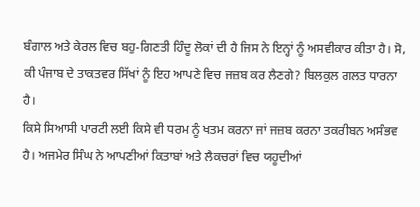ਬੰਗਾਲ ਅਤੇ ਕੇਰਲ ਵਿਚ ਬਹੁ-ਗਿਣਤੀ ਹਿੰਦੂ ਲੋਕਾਂ ਦੀ ਹੈ ਜਿਸ ਨੇ ਇਨ੍ਹਾਂ ਨੂੰ ਅਸਵੀਕਾਰ ਕੀਤਾ ਹੈ। ਸੋ, ਕੀ ਪੰਜਾਬ ਦੇ ਤਾਕਤਵਰ ਸਿੱਖਾਂ ਨੂੰ ਇਹ ਆਪਣੇ ਵਿਚ ਜਜ਼ਬ ਕਰ ਲੈਣਗੇ? ਬਿਲਕੁਲ ਗਲਤ ਧਾਰਨਾ ਹੈ।
ਕਿਸੇ ਸਿਆਸੀ ਪਾਰਟੀ ਲਈ ਕਿਸੇ ਵੀ ਧਰਮ ਨੂੰ ਖਤਮ ਕਰਨਾ ਜਾਂ ਜਜ਼ਬ ਕਰਨਾ ਤਕਰੀਬਨ ਅਸੰਭਵ ਹੈ। ਅਜਮੇਰ ਸਿੰਘ ਨੇ ਆਪਣੀਆਂ ਕਿਤਾਬਾਂ ਅਤੇ ਲੈਕਚਰਾਂ ਵਿਚ ਯਹੂਦੀਆਂ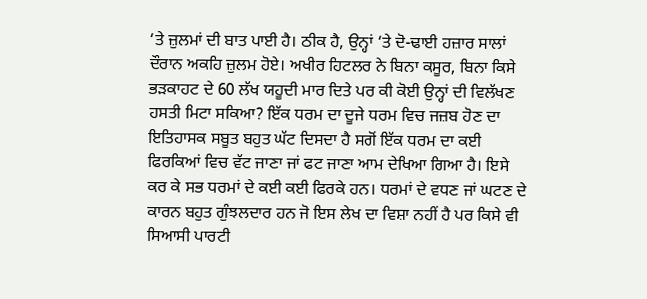‘ਤੇ ਜ਼ੁਲਮਾਂ ਦੀ ਬਾਤ ਪਾਈ ਹੈ। ਠੀਕ ਹੈ, ਉਨ੍ਹਾਂ ‘ਤੇ ਦੋ-ਢਾਈ ਹਜ਼ਾਰ ਸਾਲਾਂ ਦੌਰਾਨ ਅਕਹਿ ਜ਼ੁਲਮ ਹੋਏ। ਅਖੀਰ ਹਿਟਲਰ ਨੇ ਬਿਨਾ ਕਸੂਰ, ਬਿਨਾ ਕਿਸੇ ਭੜਕਾਹਟ ਦੇ 60 ਲੱਖ ਯਹੂਦੀ ਮਾਰ ਦਿਤੇ ਪਰ ਕੀ ਕੋਈ ਉਨ੍ਹਾਂ ਦੀ ਵਿਲੱਖਣ ਹਸਤੀ ਮਿਟਾ ਸਕਿਆ? ਇੱਕ ਧਰਮ ਦਾ ਦੂਜੇ ਧਰਮ ਵਿਚ ਜਜ਼ਬ ਹੋਣ ਦਾ ਇਤਿਹਾਸਕ ਸਬੂਤ ਬਹੁਤ ਘੱਟ ਦਿਸਦਾ ਹੈ ਸਗੋਂ ਇੱਕ ਧਰਮ ਦਾ ਕਈ ਫਿਰਕਿਆਂ ਵਿਚ ਵੱਟ ਜਾਣਾ ਜਾਂ ਫਟ ਜਾਣਾ ਆਮ ਦੇਖਿਆ ਗਿਆ ਹੈ। ਇਸੇ ਕਰ ਕੇ ਸਭ ਧਰਮਾਂ ਦੇ ਕਈ ਕਈ ਫਿਰਕੇ ਹਨ। ਧਰਮਾਂ ਦੇ ਵਧਣ ਜਾਂ ਘਟਣ ਦੇ ਕਾਰਨ ਬਹੁਤ ਗੁੰਝਲਦਾਰ ਹਨ ਜੋ ਇਸ ਲੇਖ ਦਾ ਵਿਸ਼ਾ ਨਹੀਂ ਹੈ ਪਰ ਕਿਸੇ ਵੀ ਸਿਆਸੀ ਪਾਰਟੀ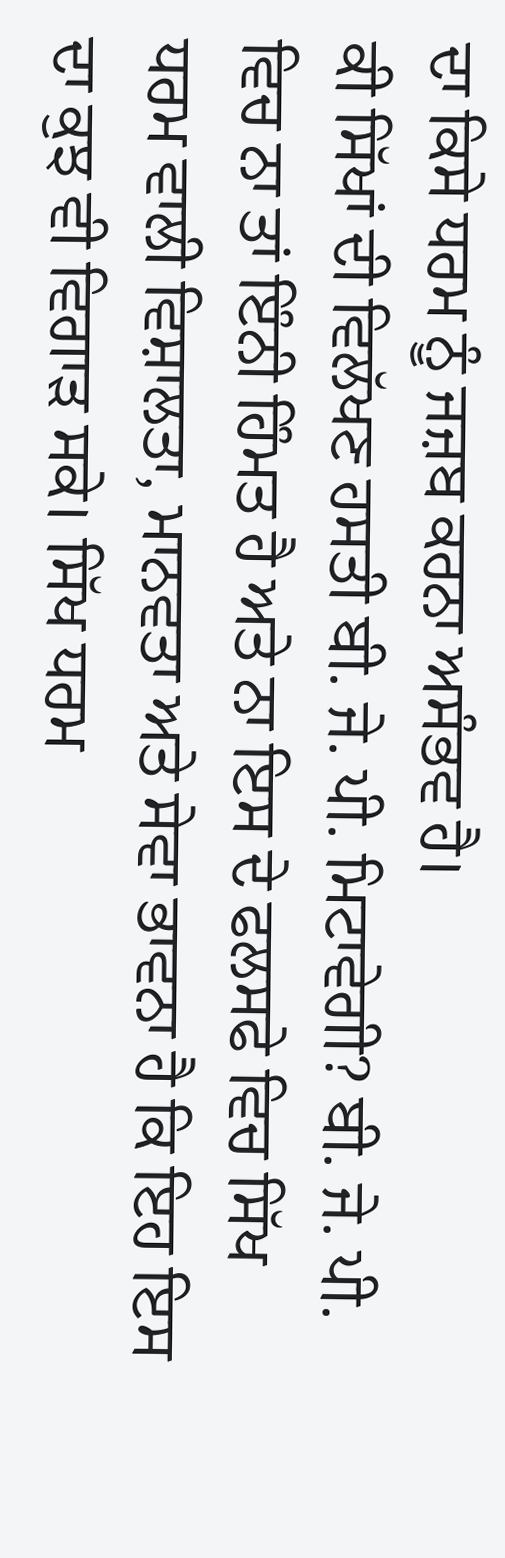ਦਾ ਕਿਸੇ ਧਰਮ ਨੂੰ ਜਜ਼ਬ ਕਰਨਾ ਅਸੰਭਵ ਹੈ।
ਕੀ ਸਿੱਖਾਂ ਦੀ ਵਿਲੱਖਣ ਹਸਤੀ ਬੀ. ਜੇ. ਪੀ. ਮਿਟਾਵੇਗੀ? ਬੀ. ਜੇ. ਪੀ. ਵਿਚ ਨਾ ਤਾਂ ਇੰਨੀ ਹਿੰਮਤ ਹੈ ਅਤੇ ਨਾ ਇਸ ਦੇ ਫਲਸਫੇ ਵਿਚ ਸਿੱਖ ਧਰਮ ਵਾਲੀ ਵਿਸ਼ਾਲਤਾ, ਮਾਨਵਤਾ ਅਤੇ ਸੇਵਾ ਭਾਵਨਾ ਹੈ ਕਿ ਇਹ ਇਸ ਦਾ ਕੁਝ ਵੀ ਵਿਗਾੜ ਸਕੇ। ਸਿੱਖ ਧਰਮ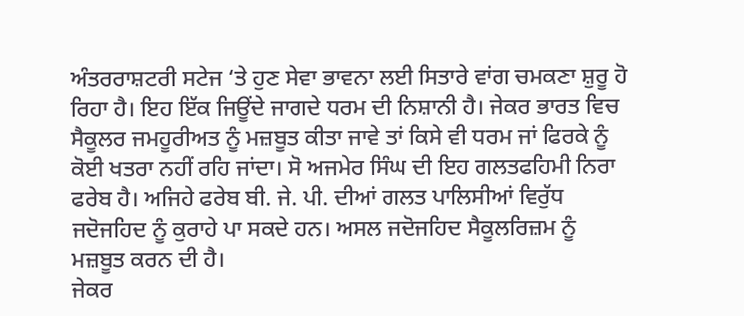ਅੰਤਰਰਾਸ਼ਟਰੀ ਸਟੇਜ ‘ਤੇ ਹੁਣ ਸੇਵਾ ਭਾਵਨਾ ਲਈ ਸਿਤਾਰੇ ਵਾਂਗ ਚਮਕਣਾ ਸ਼ੁਰੂ ਹੋ ਰਿਹਾ ਹੈ। ਇਹ ਇੱਕ ਜਿਊਂਦੇ ਜਾਗਦੇ ਧਰਮ ਦੀ ਨਿਸ਼ਾਨੀ ਹੈ। ਜੇਕਰ ਭਾਰਤ ਵਿਚ ਸੈਕੂਲਰ ਜਮਹੂਰੀਅਤ ਨੂੰ ਮਜ਼ਬੂਤ ਕੀਤਾ ਜਾਵੇ ਤਾਂ ਕਿਸੇ ਵੀ ਧਰਮ ਜਾਂ ਫਿਰਕੇ ਨੂੰ ਕੋਈ ਖਤਰਾ ਨਹੀਂ ਰਹਿ ਜਾਂਦਾ। ਸੋ ਅਜਮੇਰ ਸਿੰਘ ਦੀ ਇਹ ਗਲਤਫਹਿਮੀ ਨਿਰਾ ਫਰੇਬ ਹੈ। ਅਜਿਹੇ ਫਰੇਬ ਬੀ. ਜੇ. ਪੀ. ਦੀਆਂ ਗਲਤ ਪਾਲਿਸੀਆਂ ਵਿਰੁੱਧ ਜਦੋਜਹਿਦ ਨੂੰ ਕੁਰਾਹੇ ਪਾ ਸਕਦੇ ਹਨ। ਅਸਲ ਜਦੋਜਹਿਦ ਸੈਕੂਲਰਿਜ਼ਮ ਨੂੰ ਮਜ਼ਬੂਤ ਕਰਨ ਦੀ ਹੈ।
ਜੇਕਰ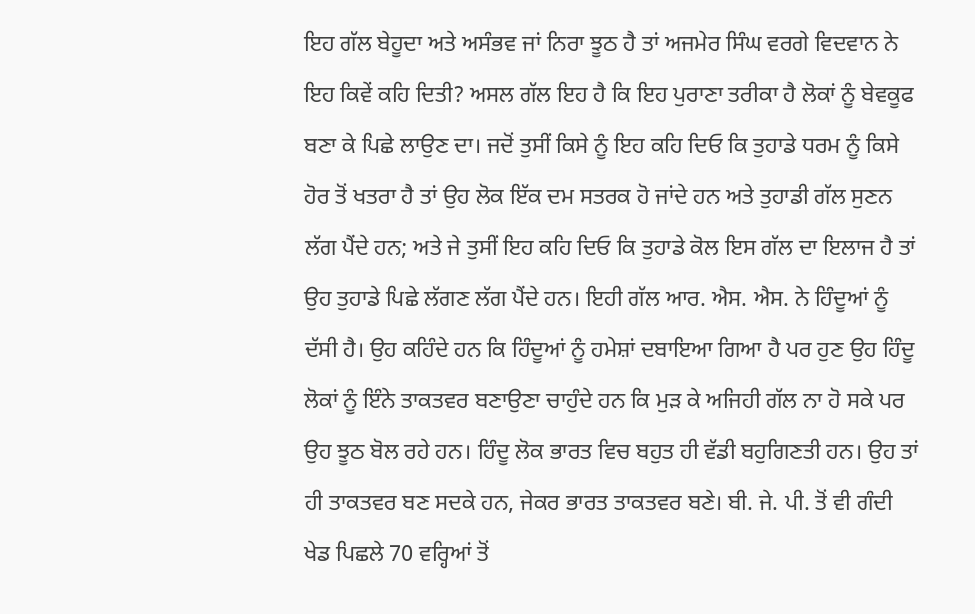ਇਹ ਗੱਲ ਬੇਹੂਦਾ ਅਤੇ ਅਸੰਭਵ ਜਾਂ ਨਿਰਾ ਝੂਠ ਹੈ ਤਾਂ ਅਜਮੇਰ ਸਿੰਘ ਵਰਗੇ ਵਿਦਵਾਨ ਨੇ ਇਹ ਕਿਵੇਂ ਕਹਿ ਦਿਤੀ? ਅਸਲ ਗੱਲ ਇਹ ਹੈ ਕਿ ਇਹ ਪੁਰਾਣਾ ਤਰੀਕਾ ਹੈ ਲੋਕਾਂ ਨੂੰ ਬੇਵਕੂਫ ਬਣਾ ਕੇ ਪਿਛੇ ਲਾਉਣ ਦਾ। ਜਦੋਂ ਤੁਸੀਂ ਕਿਸੇ ਨੂੰ ਇਹ ਕਹਿ ਦਿਓ ਕਿ ਤੁਹਾਡੇ ਧਰਮ ਨੂੰ ਕਿਸੇ ਹੋਰ ਤੋਂ ਖਤਰਾ ਹੈ ਤਾਂ ਉਹ ਲੋਕ ਇੱਕ ਦਮ ਸਤਰਕ ਹੋ ਜਾਂਦੇ ਹਨ ਅਤੇ ਤੁਹਾਡੀ ਗੱਲ ਸੁਣਨ ਲੱਗ ਪੈਂਦੇ ਹਨ; ਅਤੇ ਜੇ ਤੁਸੀਂ ਇਹ ਕਹਿ ਦਿਓ ਕਿ ਤੁਹਾਡੇ ਕੋਲ ਇਸ ਗੱਲ ਦਾ ਇਲਾਜ ਹੈ ਤਾਂ ਉਹ ਤੁਹਾਡੇ ਪਿਛੇ ਲੱਗਣ ਲੱਗ ਪੈਂਦੇ ਹਨ। ਇਹੀ ਗੱਲ ਆਰ. ਐਸ. ਐਸ. ਨੇ ਹਿੰਦੂਆਂ ਨੂੰ ਦੱਸੀ ਹੈ। ਉਹ ਕਹਿੰਦੇ ਹਨ ਕਿ ਹਿੰਦੂਆਂ ਨੂੰ ਹਮੇਸ਼ਾਂ ਦਬਾਇਆ ਗਿਆ ਹੈ ਪਰ ਹੁਣ ਉਹ ਹਿੰਦੂ ਲੋਕਾਂ ਨੂੰ ਇੰਨੇ ਤਾਕਤਵਰ ਬਣਾਉਣਾ ਚਾਹੁੰਦੇ ਹਨ ਕਿ ਮੁੜ ਕੇ ਅਜਿਹੀ ਗੱਲ ਨਾ ਹੋ ਸਕੇ ਪਰ ਉਹ ਝੂਠ ਬੋਲ ਰਹੇ ਹਨ। ਹਿੰਦੂ ਲੋਕ ਭਾਰਤ ਵਿਚ ਬਹੁਤ ਹੀ ਵੱਡੀ ਬਹੁਗਿਣਤੀ ਹਨ। ਉਹ ਤਾਂ ਹੀ ਤਾਕਤਵਰ ਬਣ ਸਦਕੇ ਹਨ, ਜੇਕਰ ਭਾਰਤ ਤਾਕਤਵਰ ਬਣੇ। ਬੀ. ਜੇ. ਪੀ. ਤੋਂ ਵੀ ਗੰਦੀ ਖੇਡ ਪਿਛਲੇ 70 ਵਰ੍ਹਿਆਂ ਤੋਂ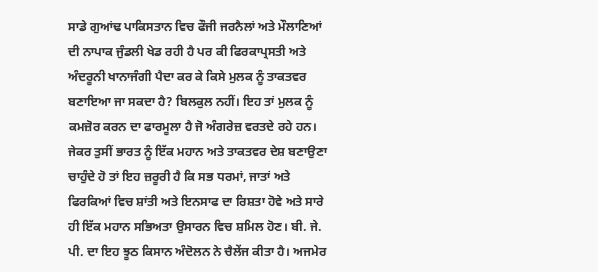ਸਾਡੇ ਗੁਆਂਢ ਪਾਕਿਸਤਾਨ ਵਿਚ ਫੌਜੀ ਜਰਨੈਲਾਂ ਅਤੇ ਮੌਲਾਣਿਆਂ ਦੀ ਨਾਪਾਕ ਜੁੰਡਲੀ ਖੇਡ ਰਹੀ ਹੈ ਪਰ ਕੀ ਫਿਰਕਾਪ੍ਰਸਤੀ ਅਤੇ ਅੰਦਰੂਨੀ ਖਾਨਾਜੰਗੀ ਪੈਦਾ ਕਰ ਕੇ ਕਿਸੇ ਮੁਲਕ ਨੂੰ ਤਾਕਤਵਰ ਬਣਾਇਆ ਜਾ ਸਕਦਾ ਹੈ? ਬਿਲਕੁਲ ਨਹੀਂ। ਇਹ ਤਾਂ ਮੁਲਕ ਨੂੰ ਕਮਜ਼ੋਰ ਕਰਨ ਦਾ ਫਾਰਮੂਲਾ ਹੈ ਜੋ ਅੰਗਰੇਜ਼ ਵਰਤਦੇ ਰਹੇ ਹਨ। ਜੇਕਰ ਤੁਸੀਂ ਭਾਰਤ ਨੂੰ ਇੱਕ ਮਹਾਨ ਅਤੇ ਤਾਕਤਵਰ ਦੇਸ਼ ਬਣਾਉਣਾ ਚਾਹੁੰਦੇ ਹੋ ਤਾਂ ਇਹ ਜ਼ਰੂਰੀ ਹੈ ਕਿ ਸਭ ਧਰਮਾਂ, ਜਾਤਾਂ ਅਤੇ ਫਿਰਕਿਆਂ ਵਿਚ ਸ਼ਾਂਤੀ ਅਤੇ ਇਨਸਾਫ ਦਾ ਰਿਸ਼ਤਾ ਹੋਵੇ ਅਤੇ ਸਾਰੇ ਹੀ ਇੱਕ ਮਹਾਨ ਸਭਿਅਤਾ ਉਸਾਰਨ ਵਿਚ ਸ਼ਮਿਲ ਹੋਣ। ਬੀ. ਜੇ. ਪੀ. ਦਾ ਇਹ ਝੂਠ ਕਿਸਾਨ ਅੰਦੋਲਨ ਨੇ ਚੈਲੇਂਜ ਕੀਤਾ ਹੈ। ਅਜਮੇਰ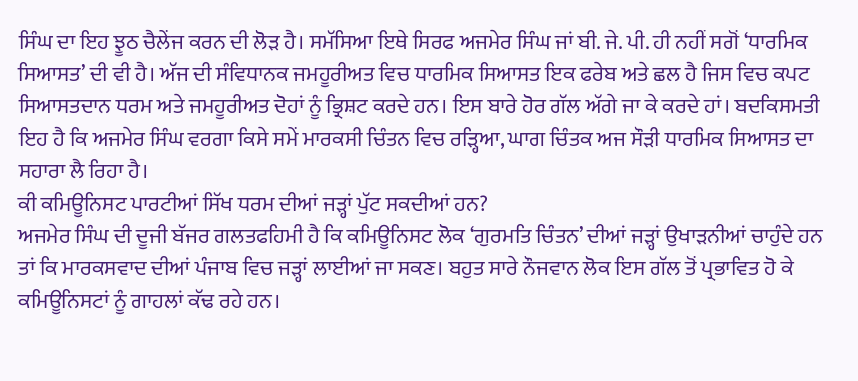ਸਿੰਘ ਦਾ ਇਹ ਝੂਠ ਚੈਲੇਂਜ ਕਰਨ ਦੀ ਲੋੜ ਹੈ। ਸਮੱਸਿਆ ਇਥੇ ਸਿਰਫ ਅਜਮੇਰ ਸਿੰਘ ਜਾਂ ਬੀ. ਜੇ. ਪੀ. ਹੀ ਨਹੀਂ ਸਗੋਂ ‘ਧਾਰਮਿਕ ਸਿਆਸਤ’ ਦੀ ਵੀ ਹੈ। ਅੱਜ ਦੀ ਸੰਵਿਧਾਨਕ ਜਮਹੂਰੀਅਤ ਵਿਚ ਧਾਰਮਿਕ ਸਿਆਸਤ ਇਕ ਫਰੇਬ ਅਤੇ ਛਲ ਹੈ ਜਿਸ ਵਿਚ ਕਪਟ ਸਿਆਸਤਦਾਨ ਧਰਮ ਅਤੇ ਜਮਹੂਰੀਅਤ ਦੋਹਾਂ ਨੂੰ ਭ੍ਰਿਸ਼ਟ ਕਰਦੇ ਹਨ। ਇਸ ਬਾਰੇ ਹੋਰ ਗੱਲ ਅੱਗੇ ਜਾ ਕੇ ਕਰਦੇ ਹਾਂ। ਬਦਕਿਸਮਤੀ ਇਹ ਹੈ ਕਿ ਅਜਮੇਰ ਸਿੰਘ ਵਰਗਾ ਕਿਸੇ ਸਮੇਂ ਮਾਰਕਸੀ ਚਿੰਤਨ ਵਿਚ ਰੜ੍ਹਿਆ, ਘਾਗ ਚਿੰਤਕ ਅਜ ਸੌੜੀ ਧਾਰਮਿਕ ਸਿਆਸਤ ਦਾ ਸਹਾਰਾ ਲੈ ਰਿਹਾ ਹੈ।
ਕੀ ਕਮਿਊਨਿਸਟ ਪਾਰਟੀਆਂ ਸਿੱਖ ਧਰਮ ਦੀਆਂ ਜੜ੍ਹਾਂ ਪੁੱਟ ਸਕਦੀਆਂ ਹਨ?
ਅਜਮੇਰ ਸਿੰਘ ਦੀ ਦੂਜੀ ਬੱਜਰ ਗਲਤਫਹਿਮੀ ਹੈ ਕਿ ਕਮਿਊਨਿਸਟ ਲੋਕ ‘ਗੁਰਮਤਿ ਚਿੰਤਨ’ ਦੀਆਂ ਜੜ੍ਹਾਂ ਉਖਾੜਨੀਆਂ ਚਾਹੁੰਦੇ ਹਨ ਤਾਂ ਕਿ ਮਾਰਕਸਵਾਦ ਦੀਆਂ ਪੰਜਾਬ ਵਿਚ ਜੜ੍ਹਾਂ ਲਾਈਆਂ ਜਾ ਸਕਣ। ਬਹੁਤ ਸਾਰੇ ਨੌਜਵਾਨ ਲੋਕ ਇਸ ਗੱਲ ਤੋਂ ਪ੍ਰਭਾਵਿਤ ਹੋ ਕੇ ਕਮਿਊਨਿਸਟਾਂ ਨੂੰ ਗਾਹਲਾਂ ਕੱਢ ਰਹੇ ਹਨ।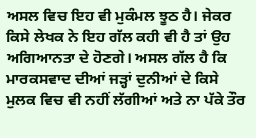ਅਸਲ ਵਿਚ ਇਹ ਵੀ ਮੁਕੰਮਲ ਝੂਠ ਹੈ। ਜੇਕਰ ਕਿਸੇ ਲੇਖਕ ਨੇ ਇਹ ਗੱਲ ਕਹੀ ਵੀ ਹੈ ਤਾਂ ਉਹ ਅਗਿਆਨਤਾ ਦੇ ਹੋਣਗੇ। ਅਸਲ ਗੱਲ ਹੈ ਕਿ ਮਾਰਕਸਵਾਦ ਦੀਆਂ ਜੜ੍ਹਾਂ ਦੁਨੀਆਂ ਦੇ ਕਿਸੇ ਮੁਲਕ ਵਿਚ ਵੀ ਨਹੀਂ ਲੱਗੀਆਂ ਅਤੇ ਨਾ ਪੱਕੇ ਤੌਰ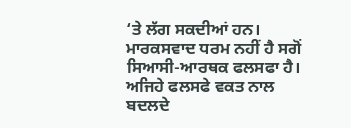‘ਤੇ ਲੱਗ ਸਕਦੀਆਂ ਹਨ। ਮਾਰਕਸਵਾਦ ਧਰਮ ਨਹੀਂ ਹੈ ਸਗੋਂ ਸਿਆਸੀ-ਆਰਥਕ ਫਲਸਫਾ ਹੈ। ਅਜਿਹੇ ਫਲਸਫੇ ਵਕਤ ਨਾਲ ਬਦਲਦੇ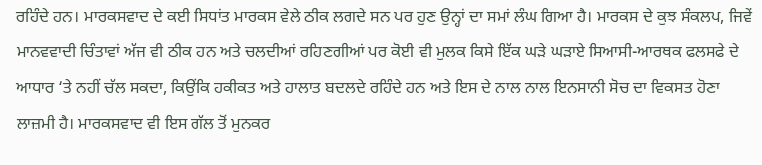ਰਹਿੰਦੇ ਹਨ। ਮਾਰਕਸਵਾਦ ਦੇ ਕਈ ਸਿਧਾਂਤ ਮਾਰਕਸ ਵੇਲੇ ਠੀਕ ਲਗਦੇ ਸਨ ਪਰ ਹੁਣ ਉਨ੍ਹਾਂ ਦਾ ਸਮਾਂ ਲੰਘ ਗਿਆ ਹੈ। ਮਾਰਕਸ ਦੇ ਕੁਝ ਸੰਕਲਪ, ਜਿਵੇਂ ਮਾਨਵਵਾਦੀ ਚਿੰਤਾਵਾਂ ਅੱਜ ਵੀ ਠੀਕ ਹਨ ਅਤੇ ਚਲਦੀਆਂ ਰਹਿਣਗੀਆਂ ਪਰ ਕੋਈ ਵੀ ਮੁਲਕ ਕਿਸੇ ਇੱਕ ਘੜੇ ਘੜਾਏ ਸਿਆਸੀ-ਆਰਥਕ ਫਲਸਫੇ ਦੇ ਆਧਾਰ ‘ਤੇ ਨਹੀਂ ਚੱਲ ਸਕਦਾ, ਕਿਉਂਕਿ ਹਕੀਕਤ ਅਤੇ ਹਾਲਾਤ ਬਦਲਦੇ ਰਹਿੰਦੇ ਹਨ ਅਤੇ ਇਸ ਦੇ ਨਾਲ ਨਾਲ ਇਨਸਾਨੀ ਸੋਚ ਦਾ ਵਿਕਸਤ ਹੋਣਾ ਲਾਜ਼ਮੀ ਹੈ। ਮਾਰਕਸਵਾਦ ਵੀ ਇਸ ਗੱਲ ਤੋਂ ਮੁਨਕਰ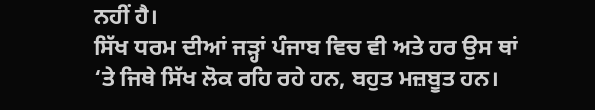ਨਹੀਂ ਹੈ।
ਸਿੱਖ ਧਰਮ ਦੀਆਂ ਜੜ੍ਹਾਂ ਪੰਜਾਬ ਵਿਚ ਵੀ ਅਤੇ ਹਰ ਉਸ ਥਾਂ ‘ਤੇ ਜਿਥੇ ਸਿੱਖ ਲੋਕ ਰਹਿ ਰਹੇ ਹਨ, ਬਹੁਤ ਮਜ਼ਬੂਤ ਹਨ।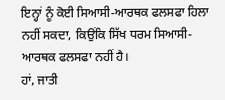ਇਨ੍ਹਾਂ ਨੂੰ ਕੋਈ ਸਿਆਸੀ-ਆਰਥਕ ਫਲਸਫਾ ਹਿਲਾ ਨਹੀਂ ਸਕਦਾ, ਕਿਉਂਕਿ ਸਿੱਖ ਧਰਮ ਸਿਆਸੀ-ਆਰਥਕ ਫਲਸਫਾ ਨਹੀਂ ਹੈ।
ਹਾਂ, ਜਾਤੀ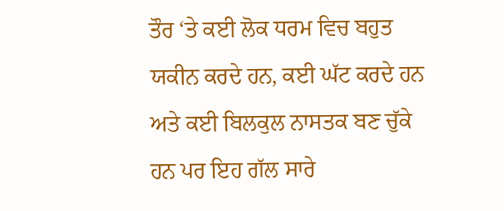ਤੌਰ ‘ਤੇ ਕਈ ਲੋਕ ਧਰਮ ਵਿਚ ਬਹੁਤ ਯਕੀਨ ਕਰਦੇ ਹਨ, ਕਈ ਘੱਟ ਕਰਦੇ ਹਨ ਅਤੇ ਕਈ ਬਿਲਕੁਲ ਨਾਸਤਕ ਬਣ ਚੁੱਕੇ ਹਨ ਪਰ ਇਹ ਗੱਲ ਸਾਰੇ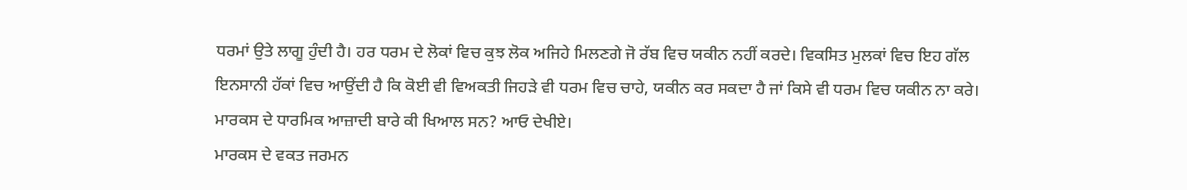ਧਰਮਾਂ ਉਤੇ ਲਾਗੂ ਹੁੰਦੀ ਹੈ। ਹਰ ਧਰਮ ਦੇ ਲੋਕਾਂ ਵਿਚ ਕੁਝ ਲੋਕ ਅਜਿਹੇ ਮਿਲਣਗੇ ਜੋ ਰੱਬ ਵਿਚ ਯਕੀਨ ਨਹੀਂ ਕਰਦੇ। ਵਿਕਸਿਤ ਮੁਲਕਾਂ ਵਿਚ ਇਹ ਗੱਲ ਇਨਸਾਨੀ ਹੱਕਾਂ ਵਿਚ ਆਉਂਦੀ ਹੈ ਕਿ ਕੋਈ ਵੀ ਵਿਅਕਤੀ ਜਿਹੜੇ ਵੀ ਧਰਮ ਵਿਚ ਚਾਹੇ, ਯਕੀਨ ਕਰ ਸਕਦਾ ਹੈ ਜਾਂ ਕਿਸੇ ਵੀ ਧਰਮ ਵਿਚ ਯਕੀਨ ਨਾ ਕਰੇ। ਮਾਰਕਸ ਦੇ ਧਾਰਮਿਕ ਆਜ਼ਾਦੀ ਬਾਰੇ ਕੀ ਖਿਆਲ ਸਨ? ਆਓ ਦੇਖੀਏ।
ਮਾਰਕਸ ਦੇ ਵਕਤ ਜਰਮਨ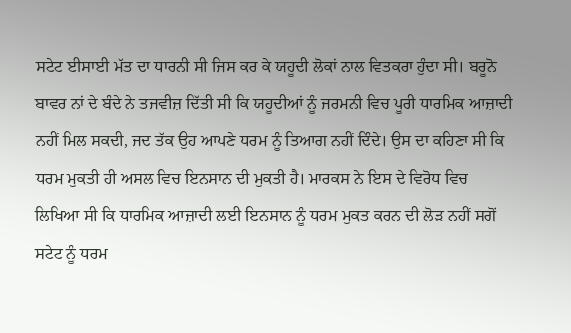ਸਟੇਟ ਈਸਾਈ ਮੱਤ ਦਾ ਧਾਰਨੀ ਸੀ ਜਿਸ ਕਰ ਕੇ ਯਹੂਦੀ ਲੋਕਾਂ ਨਾਲ ਵਿਤਕਰਾ ਹੁੰਦਾ ਸੀ। ਬਰੂਨੋ ਬਾਵਰ ਨਾਂ ਦੇ ਬੰਦੇ ਨੇ ਤਜਵੀਜ਼ ਦਿੱਤੀ ਸੀ ਕਿ ਯਹੂਦੀਆਂ ਨੂੰ ਜਰਮਨੀ ਵਿਚ ਪੂਰੀ ਧਾਰਮਿਕ ਆਜ਼ਾਦੀ ਨਹੀਂ ਮਿਲ ਸਕਦੀ, ਜਦ ਤੱਕ ਉਹ ਆਪਣੇ ਧਰਮ ਨੂੰ ਤਿਆਗ ਨਹੀਂ ਦਿੰਦੇ। ਉਸ ਦਾ ਕਹਿਣਾ ਸੀ ਕਿ ਧਰਮ ਮੁਕਤੀ ਹੀ ਅਸਲ ਵਿਚ ਇਨਸਾਨ ਦੀ ਮੁਕਤੀ ਹੈ। ਮਾਰਕਸ ਨੇ ਇਸ ਦੇ ਵਿਰੋਧ ਵਿਚ ਲਿਖਿਆ ਸੀ ਕਿ ਧਾਰਮਿਕ ਆਜ਼ਾਦੀ ਲਈ ਇਨਸਾਨ ਨੂੰ ਧਰਮ ਮੁਕਤ ਕਰਨ ਦੀ ਲੋੜ ਨਹੀਂ ਸਗੋਂ ਸਟੇਟ ਨੂੰ ਧਰਮ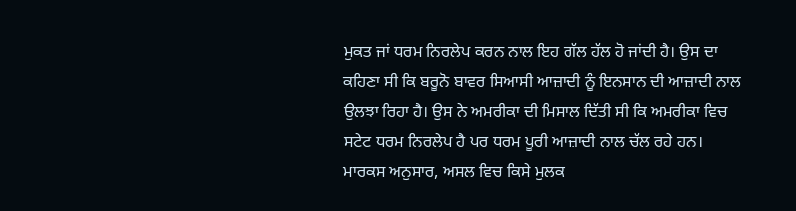ਮੁਕਤ ਜਾਂ ਧਰਮ ਨਿਰਲੇਪ ਕਰਨ ਨਾਲ ਇਹ ਗੱਲ ਹੱਲ ਹੋ ਜਾਂਦੀ ਹੈ। ਉਸ ਦਾ ਕਹਿਣਾ ਸੀ ਕਿ ਬਰੂਨੋ ਬਾਵਰ ਸਿਆਸੀ ਆਜ਼ਾਦੀ ਨੂੰ ਇਨਸਾਨ ਦੀ ਆਜ਼ਾਦੀ ਨਾਲ ਉਲਝਾ ਰਿਹਾ ਹੈ। ਉਸ ਨੇ ਅਮਰੀਕਾ ਦੀ ਮਿਸਾਲ ਦਿੱਤੀ ਸੀ ਕਿ ਅਮਰੀਕਾ ਵਿਚ ਸਟੇਟ ਧਰਮ ਨਿਰਲੇਪ ਹੈ ਪਰ ਧਰਮ ਪੂਰੀ ਆਜ਼ਾਦੀ ਨਾਲ ਚੱਲ ਰਹੇ ਹਨ। ਮਾਰਕਸ ਅਨੁਸਾਰ, ਅਸਲ ਵਿਚ ਕਿਸੇ ਮੁਲਕ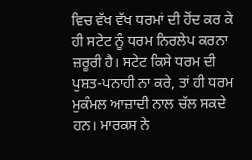ਵਿਚ ਵੱਖ ਵੱਖ ਧਰਮਾਂ ਦੀ ਹੋਂਦ ਕਰ ਕੇ ਹੀ ਸਟੇਟ ਨੂੰ ਧਰਮ ਨਿਰਲੇਪ ਕਰਨਾ ਜ਼ਰੂਰੀ ਹੈ। ਸਟੇਟ ਕਿਸੇ ਧਰਮ ਦੀ ਪੁਸ਼ਤ-ਪਨਾਹੀ ਨਾ ਕਰੇ, ਤਾਂ ਹੀ ਧਰਮ ਮੁਕੰਮਲ ਆਜ਼ਾਦੀ ਨਾਲ ਚੱਲ ਸਕਦੇ ਹਨ। ਮਾਰਕਸ ਨੇ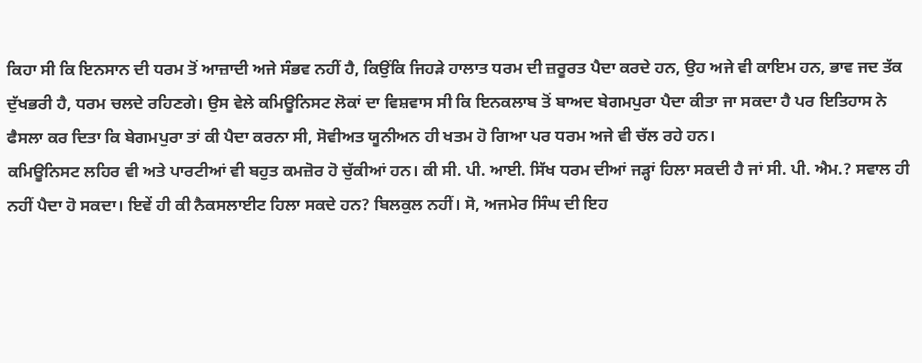ਕਿਹਾ ਸੀ ਕਿ ਇਨਸਾਨ ਦੀ ਧਰਮ ਤੋਂ ਆਜ਼ਾਦੀ ਅਜੇ ਸੰਭਵ ਨਹੀਂ ਹੈ, ਕਿਉਂਕਿ ਜਿਹੜੇ ਹਾਲਾਤ ਧਰਮ ਦੀ ਜ਼ਰੂਰਤ ਪੈਦਾ ਕਰਦੇ ਹਨ, ਉਹ ਅਜੇ ਵੀ ਕਾਇਮ ਹਨ, ਭਾਵ ਜਦ ਤੱਕ ਦੁੱਖਭਰੀ ਹੈ, ਧਰਮ ਚਲਦੇ ਰਹਿਣਗੇ। ਉਸ ਵੇਲੇ ਕਮਿਊਨਿਸਟ ਲੋਕਾਂ ਦਾ ਵਿਸ਼ਵਾਸ ਸੀ ਕਿ ਇਨਕਲਾਬ ਤੋਂ ਬਾਅਦ ਬੇਗਮਪੁਰਾ ਪੈਦਾ ਕੀਤਾ ਜਾ ਸਕਦਾ ਹੈ ਪਰ ਇਤਿਹਾਸ ਨੇ ਫੈਸਲਾ ਕਰ ਦਿਤਾ ਕਿ ਬੇਗਮਪੁਰਾ ਤਾਂ ਕੀ ਪੈਦਾ ਕਰਨਾ ਸੀ, ਸੋਵੀਅਤ ਯੂਨੀਅਨ ਹੀ ਖਤਮ ਹੋ ਗਿਆ ਪਰ ਧਰਮ ਅਜੇ ਵੀ ਚੱਲ ਰਹੇ ਹਨ।
ਕਮਿਊਨਿਸਟ ਲਹਿਰ ਵੀ ਅਤੇ ਪਾਰਟੀਆਂ ਵੀ ਬਹੁਤ ਕਮਜ਼ੋਰ ਹੋ ਚੁੱਕੀਆਂ ਹਨ। ਕੀ ਸੀ. ਪੀ. ਆਈ. ਸਿੱਖ ਧਰਮ ਦੀਆਂ ਜੜ੍ਹਾਂ ਹਿਲਾ ਸਕਦੀ ਹੈ ਜਾਂ ਸੀ. ਪੀ. ਐਮ.? ਸਵਾਲ ਹੀ ਨਹੀਂ ਪੈਦਾ ਹੋ ਸਕਦਾ। ਇਵੇਂ ਹੀ ਕੀ ਨੈਕਸਲਾਈਟ ਹਿਲਾ ਸਕਦੇ ਹਨ? ਬਿਲਕੁਲ ਨਹੀਂ। ਸੋ, ਅਜਮੇਰ ਸਿੰਘ ਦੀ ਇਹ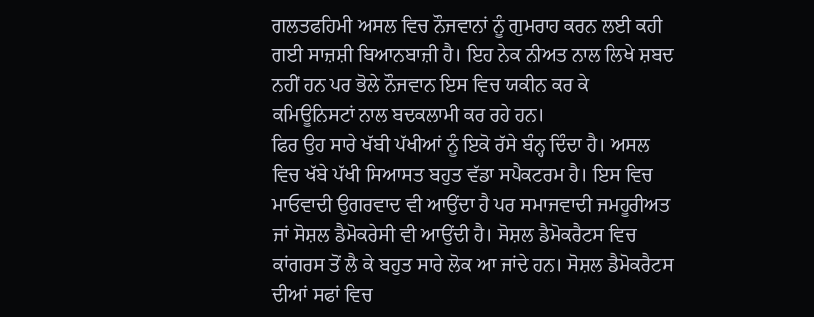ਗਲਤਫਹਿਮੀ ਅਸਲ ਵਿਚ ਨੌਜਵਾਨਾਂ ਨੂੰ ਗੁਮਰਾਹ ਕਰਨ ਲਈ ਕਹੀ ਗਈ ਸਾਜ਼ਸ਼ੀ ਬਿਆਨਬਾਜ਼ੀ ਹੈ। ਇਹ ਨੇਕ ਨੀਅਤ ਨਾਲ ਲਿਖੇ ਸ਼ਬਦ ਨਹੀਂ ਹਨ ਪਰ ਭੋਲੇ ਨੌਜਵਾਨ ਇਸ ਵਿਚ ਯਕੀਨ ਕਰ ਕੇ ਕਮਿਊਨਿਸਟਾਂ ਨਾਲ ਬਦਕਲਾਮੀ ਕਰ ਰਹੇ ਹਨ।
ਫਿਰ ਉਹ ਸਾਰੇ ਖੱਬੀ ਪੱਖੀਆਂ ਨੂੰ ਇਕੋ ਰੱਸੇ ਬੰਨ੍ਹ ਦਿੰਦਾ ਹੈ। ਅਸਲ ਵਿਚ ਖੱਬੇ ਪੱਖੀ ਸਿਆਸਤ ਬਹੁਤ ਵੱਡਾ ਸਪੈਕਟਰਮ ਹੈ। ਇਸ ਵਿਚ ਮਾਓਵਾਦੀ ਉਗਰਵਾਦ ਵੀ ਆਉਂਦਾ ਹੈ ਪਰ ਸਮਾਜਵਾਦੀ ਜਮਹੂਰੀਅਤ ਜਾਂ ਸੋਸ਼ਲ ਡੈਮੋਕਰੇਸੀ ਵੀ ਆਉਂਦੀ ਹੈ। ਸੋਸ਼ਲ ਡੈਮੋਕਰੈਟਸ ਵਿਚ ਕਾਂਗਰਸ ਤੋਂ ਲੈ ਕੇ ਬਹੁਤ ਸਾਰੇ ਲੋਕ ਆ ਜਾਂਦੇ ਹਨ। ਸੋਸ਼ਲ ਡੈਮੋਕਰੈਟਸ ਦੀਆਂ ਸਫਾਂ ਵਿਚ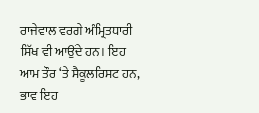ਰਾਜੇਵਾਲ ਵਰਗੇ ਅੰਮ੍ਰਿਤਧਾਰੀ ਸਿੱਖ ਵੀ ਆਉਂਦੇ ਹਨ। ਇਹ ਆਮ ਤੌਰ ‘ਤੇ ਸੈਕੂਲਰਿਸਟ ਹਨ, ਭਾਵ ਇਹ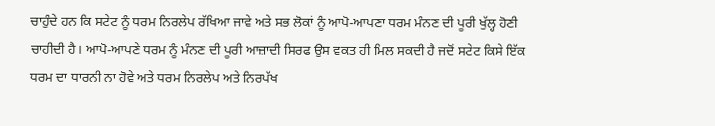ਚਾਹੁੰਦੇ ਹਨ ਕਿ ਸਟੇਟ ਨੂੰ ਧਰਮ ਨਿਰਲੇਪ ਰੱਖਿਆ ਜਾਵੇ ਅਤੇ ਸਭ ਲੋਕਾਂ ਨੂੰ ਆਪੋ-ਆਪਣਾ ਧਰਮ ਮੰਨਣ ਦੀ ਪੂਰੀ ਖੁੱਲ੍ਹ ਹੋਣੀ ਚਾਹੀਦੀ ਹੈ। ਆਪੋ-ਆਪਣੇ ਧਰਮ ਨੂੰ ਮੰਨਣ ਦੀ ਪੂਰੀ ਆਜ਼ਾਦੀ ਸਿਰਫ ਉਸ ਵਕਤ ਹੀ ਮਿਲ ਸਕਦੀ ਹੈ ਜਦੋਂ ਸਟੇਟ ਕਿਸੇ ਇੱਕ ਧਰਮ ਦਾ ਧਾਰਨੀ ਨਾ ਹੋਵੇ ਅਤੇ ਧਰਮ ਨਿਰਲੇਪ ਅਤੇ ਨਿਰਪੱਖ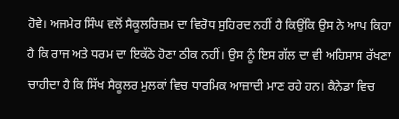ਹੋਵੇ। ਅਜਮੇਰ ਸਿੰਘ ਵਲੋਂ ਸੈਕੂਲਰਿਜ਼ਮ ਦਾ ਵਿਰੋਧ ਸੁਹਿਰਦ ਨਹੀਂ ਹੈ ਕਿਉਂਕਿ ਉਸ ਨੇ ਆਪ ਕਿਹਾ ਹੈ ਕਿ ਰਾਜ ਅਤੇ ਧਰਮ ਦਾ ਇਕੱਠੇ ਹੋਣਾ ਠੀਕ ਨਹੀਂ। ਉਸ ਨੂੰ ਇਸ ਗੱਲ ਦਾ ਵੀ ਅਹਿਸਾਸ ਰੱਖਣਾ ਚਾਹੀਦਾ ਹੈ ਕਿ ਸਿੱਖ ਸੈਕੂਲਰ ਮੁਲਕਾਂ ਵਿਚ ਧਾਰਮਿਕ ਆਜ਼ਾਦੀ ਮਾਣ ਰਹੇ ਹਨ। ਕੈਨੇਡਾ ਵਿਚ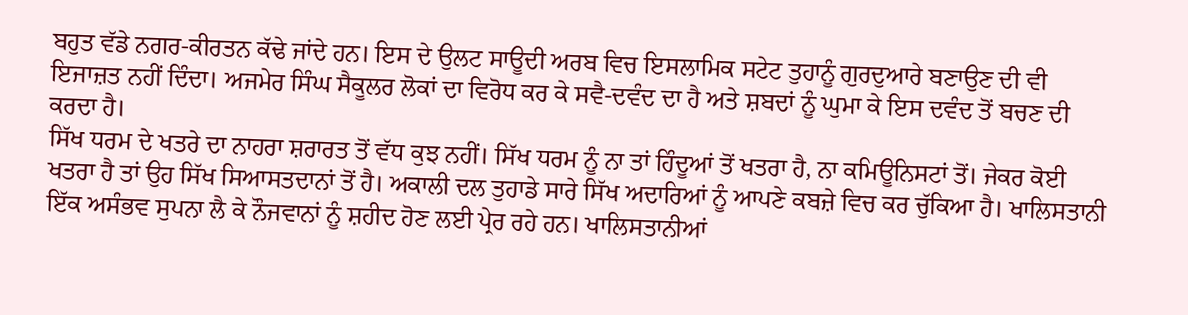ਬਹੁਤ ਵੱਡੇ ਨਗਰ-ਕੀਰਤਨ ਕੱਢੇ ਜਾਂਦੇ ਹਨ। ਇਸ ਦੇ ਉਲਟ ਸਾਊਦੀ ਅਰਬ ਵਿਚ ਇਸਲਾਮਿਕ ਸਟੇਟ ਤੁਹਾਨੂੰ ਗੁਰਦੁਆਰੇ ਬਣਾਉਣ ਦੀ ਵੀ ਇਜਾਜ਼ਤ ਨਹੀਂ ਦਿੰਦਾ। ਅਜਮੇਰ ਸਿੰਘ ਸੈਕੂਲਰ ਲੋਕਾਂ ਦਾ ਵਿਰੋਧ ਕਰ ਕੇ ਸਵੈ-ਦਵੰਦ ਦਾ ਹੈ ਅਤੇ ਸ਼ਬਦਾਂ ਨੂੰ ਘੁਮਾ ਕੇ ਇਸ ਦਵੰਦ ਤੋਂ ਬਚਣ ਦੀ ਕਰਦਾ ਹੈ।
ਸਿੱਖ ਧਰਮ ਦੇ ਖਤਰੇ ਦਾ ਨਾਹਰਾ ਸ਼ਰਾਰਤ ਤੋਂ ਵੱਧ ਕੁਝ ਨਹੀਂ। ਸਿੱਖ ਧਰਮ ਨੂੰ ਨਾ ਤਾਂ ਹਿੰਦੂਆਂ ਤੋਂ ਖਤਰਾ ਹੈ, ਨਾ ਕਮਿਊਨਿਸਟਾਂ ਤੋਂ। ਜੇਕਰ ਕੋਈ ਖਤਰਾ ਹੈ ਤਾਂ ਉਹ ਸਿੱਖ ਸਿਆਸਤਦਾਨਾਂ ਤੋਂ ਹੈ। ਅਕਾਲੀ ਦਲ ਤੁਹਾਡੇ ਸਾਰੇ ਸਿੱਖ ਅਦਾਰਿਆਂ ਨੂੰ ਆਪਣੇ ਕਬਜ਼ੇ ਵਿਚ ਕਰ ਚੁੱਕਿਆ ਹੈ। ਖਾਲਿਸਤਾਨੀ ਇੱਕ ਅਸੰਭਵ ਸੁਪਨਾ ਲੈ ਕੇ ਨੌਜਵਾਨਾਂ ਨੂੰ ਸ਼ਹੀਦ ਹੋਣ ਲਈ ਪ੍ਰੇਰ ਰਹੇ ਹਨ। ਖਾਲਿਸਤਾਨੀਆਂ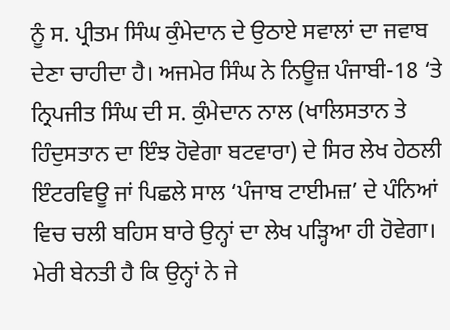ਨੂੰ ਸ. ਪ੍ਰੀਤਮ ਸਿੰਘ ਕੁੰਮੇਦਾਨ ਦੇ ਉਠਾਏ ਸਵਾਲਾਂ ਦਾ ਜਵਾਬ ਦੇਣਾ ਚਾਹੀਦਾ ਹੈ। ਅਜਮੇਰ ਸਿੰਘ ਨੇ ਨਿਊਜ਼ ਪੰਜਾਬੀ-18 ‘ਤੇ ਨ੍ਰਿਪਜੀਤ ਸਿੰਘ ਦੀ ਸ. ਕੁੰਮੇਦਾਨ ਨਾਲ (ਖਾਲਿਸਤਾਨ ਤੇ ਹਿੰਦੁਸਤਾਨ ਦਾ ਇੰਝ ਹੋਵੇਗਾ ਬਟਵਾਰਾ) ਦੇ ਸਿਰ ਲੇਖ ਹੇਠਲੀ ਇੰਟਰਵਿਊ ਜਾਂ ਪਿਛਲੇ ਸਾਲ ‘ਪੰਜਾਬ ਟਾਈਮਜ਼’ ਦੇ ਪੰਨਿਆਂ ਵਿਚ ਚਲੀ ਬਹਿਸ ਬਾਰੇ ਉਨ੍ਹਾਂ ਦਾ ਲੇਖ ਪੜ੍ਹਿਆ ਹੀ ਹੋਵੇਗਾ। ਮੇਰੀ ਬੇਨਤੀ ਹੈ ਕਿ ਉਨ੍ਹਾਂ ਨੇ ਜੇ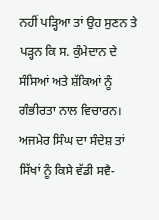ਨਹੀਂ ਪੜ੍ਹਿਆ ਤਾਂ ਉਹ ਸੁਣਨ ਤੇ ਪੜ੍ਹਨ ਕਿ ਸ. ਕੁੰਮੇਦਾਨ ਦੇ ਸੰਸਿਆਂ ਅਤੇ ਸ਼ੱਕਿਆਂ ਨੂੰ ਗੰਭੀਰਤਾ ਨਾਲ ਵਿਚਾਰਨ। ਅਜਮੇਰ ਸਿੰਘ ਦਾ ਸੰਦੇਸ਼ ਤਾਂ ਸਿੱਖਾਂ ਨੂੰ ਕਿਸੇ ਵੱਡੀ ਸਵੈ-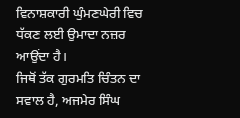ਵਿਨਾਸ਼ਕਾਰੀ ਘੁੰਮਣਘੇਰੀ ਵਿਚ ਧੱਕਣ ਲਈ ਉਮਾਦਾ ਨਜ਼ਰ ਆਉਂਦਾ ਹੈ।
ਜਿਥੋਂ ਤੱਕ ਗੁਰਮਤਿ ਚਿੰਤਨ ਦਾ ਸਵਾਲ ਹੈ, ਅਜਮੇਰ ਸਿੰਘ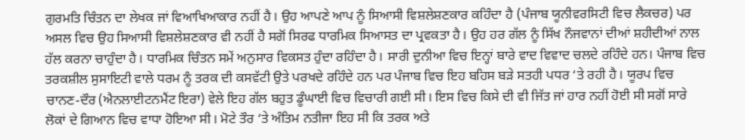ਗੁਰਮਤਿ ਚਿੰਤਨ ਦਾ ਲੇਖਕ ਜਾਂ ਵਿਆਖਿਆਕਾਰ ਨਹੀਂ ਹੈ। ਉਹ ਆਪਣੇ ਆਪ ਨੂੰ ਸਿਆਸੀ ਵਿਸ਼ਲੇਸ਼ਣਕਾਰ ਕਹਿੰਦਾ ਹੈ (ਪੰਜਾਬ ਯੂਨੀਵਰਸਿਟੀ ਵਿਚ ਲੈਕਚਰ) ਪਰ ਅਸਲ ਵਿਚ ਉਹ ਸਿਆਸੀ ਵਿਸ਼ਲੇਸ਼ਣਕਾਰ ਵੀ ਨਹੀਂ ਹੈ ਸਗੋਂ ਸਿਰਫ ਧਾਰਮਿਕ ਸਿਆਸਤ ਦਾ ਪ੍ਰਵਕਤਾ ਹੈ। ਉਹ ਹਰ ਗੱਲ ਨੂੰ ਸਿੱਖ ਨੌਜਵਾਨਾਂ ਦੀਆਂ ਸ਼ਹੀਦੀਆਂ ਨਾਲ ਹੱਲ ਕਰਨਾ ਚਾਹੁੰਦਾ ਹੈ। ਧਾਰਮਿਕ ਚਿੰਤਨ ਸਮੇਂ ਅਨੁਸਾਰ ਵਿਕਸਤ ਹੁੰਦਾ ਰਹਿੰਦਾ ਹੈ। ਸਾਰੀ ਦੁਨੀਆ ਵਿਚ ਇਨ੍ਹਾਂ ਬਾਰੇ ਵਾਦ ਵਿਵਾਦ ਚਲਦੇ ਰਹਿੰਦੇ ਹਨ। ਪੰਜਾਬ ਵਿਚ ਤਰਕਸ਼ੀਲ ਸੁਸਾਇਟੀ ਵਾਲੇ ਧਰਮ ਨੂੰ ਤਰਕ ਦੀ ਕਸਵੱਟੀ ਉਤੇ ਪਰਖਦੇ ਰਹਿੰਦੇ ਹਨ ਪਰ ਪੰਜਾਬ ਵਿਚ ਇਹ ਬਹਿਸ ਬੜੇ ਸਤਹੀ ਪਧਰ ‘ਤੇ ਰਹੀ ਹੈ। ਯੂਰਪ ਵਿਚ ਚਾਨਣ-ਦੌਰ (ਐਨਲਾਈਟਨਮੈਂਟ ਇਰਾ) ਵੇਲੇ ਇਹ ਗੱਲ ਬਹੁਤ ਡੂੰਘਾਈ ਵਿਚ ਵਿਚਾਰੀ ਗਈ ਸੀ। ਇਸ ਵਿਚ ਕਿਸੇ ਦੀ ਵੀ ਜਿੱਤ ਜਾਂ ਹਾਰ ਨਹੀਂ ਹੋਈ ਸੀ ਸਗੋਂ ਸਾਰੇ ਲੋਕਾਂ ਦੇ ਗਿਆਨ ਵਿਚ ਵਾਧਾ ਹੋਇਆ ਸੀ। ਮੋਟੇ ਤੌਰ ‘ਤੇ ਅੰਤਿਮ ਨਤੀਜਾ ਇਹ ਸੀ ਕਿ ਤਰਕ ਅਤੇ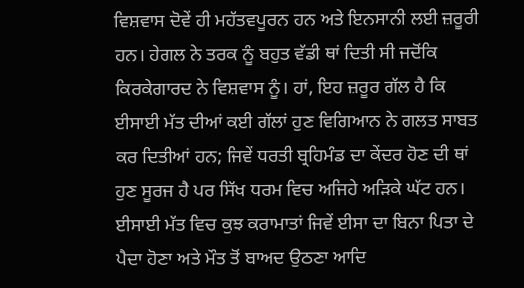ਵਿਸ਼ਵਾਸ ਦੋਵੇਂ ਹੀ ਮਹੱਤਵਪੂਰਨ ਹਨ ਅਤੇ ਇਨਸਾਨੀ ਲਈ ਜ਼ਰੂਰੀ ਹਨ। ਹੇਗਲ ਨੇ ਤਰਕ ਨੂੰ ਬਹੁਤ ਵੱਡੀ ਥਾਂ ਦਿਤੀ ਸੀ ਜਦੋਂਕਿ ਕਿਰਕੇਗਾਰਦ ਨੇ ਵਿਸ਼ਵਾਸ ਨੂੰ। ਹਾਂ, ਇਹ ਜ਼ਰੂਰ ਗੱਲ ਹੈ ਕਿ ਈਸਾਈ ਮੱਤ ਦੀਆਂ ਕਈ ਗੱਲਾਂ ਹੁਣ ਵਿਗਿਆਨ ਨੇ ਗਲਤ ਸਾਬਤ ਕਰ ਦਿਤੀਆਂ ਹਨ; ਜਿਵੇਂ ਧਰਤੀ ਬ੍ਰਹਿਮੰਡ ਦਾ ਕੇਂਦਰ ਹੋਣ ਦੀ ਥਾਂ ਹੁਣ ਸੂਰਜ ਹੈ ਪਰ ਸਿੱਖ ਧਰਮ ਵਿਚ ਅਜਿਹੇ ਅੜਿਕੇ ਘੱਟ ਹਨ। ਈਸਾਈ ਮੱਤ ਵਿਚ ਕੁਝ ਕਰਾਮਾਤਾਂ ਜਿਵੇਂ ਈਸਾ ਦਾ ਬਿਨਾ ਪਿਤਾ ਦੇ ਪੈਦਾ ਹੋਣਾ ਅਤੇ ਮੌਤ ਤੋਂ ਬਾਅਦ ਉਠਣਾ ਆਦਿ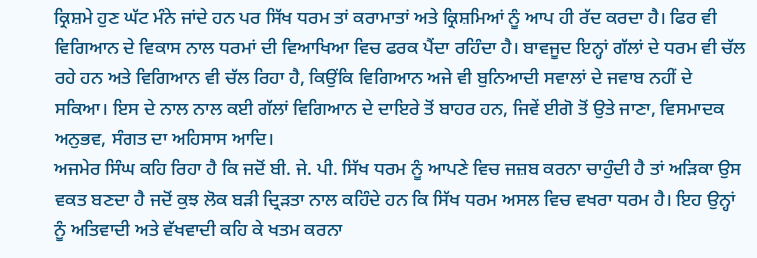ਕ੍ਰਿਸ਼ਮੇ ਹੁਣ ਘੱਟ ਮੰਨੇ ਜਾਂਦੇ ਹਨ ਪਰ ਸਿੱਖ ਧਰਮ ਤਾਂ ਕਰਾਮਾਤਾਂ ਅਤੇ ਕ੍ਰਿਸ਼ਮਿਆਂ ਨੂੰ ਆਪ ਹੀ ਰੱਦ ਕਰਦਾ ਹੈ। ਫਿਰ ਵੀ ਵਿਗਿਆਨ ਦੇ ਵਿਕਾਸ ਨਾਲ ਧਰਮਾਂ ਦੀ ਵਿਆਖਿਆ ਵਿਚ ਫਰਕ ਪੈਂਦਾ ਰਹਿੰਦਾ ਹੈ। ਬਾਵਜੂਦ ਇਨ੍ਹਾਂ ਗੱਲਾਂ ਦੇ ਧਰਮ ਵੀ ਚੱਲ ਰਹੇ ਹਨ ਅਤੇ ਵਿਗਿਆਨ ਵੀ ਚੱਲ ਰਿਹਾ ਹੈ, ਕਿਉਂਕਿ ਵਿਗਿਆਨ ਅਜੇ ਵੀ ਬੁਨਿਆਦੀ ਸਵਾਲਾਂ ਦੇ ਜਵਾਬ ਨਹੀਂ ਦੇ ਸਕਿਆ। ਇਸ ਦੇ ਨਾਲ ਨਾਲ ਕਈ ਗੱਲਾਂ ਵਿਗਿਆਨ ਦੇ ਦਾਇਰੇ ਤੋਂ ਬਾਹਰ ਹਨ, ਜਿਵੇਂ ਈਗੋ ਤੋਂ ਉਤੇ ਜਾਣਾ, ਵਿਸਮਾਦਕ ਅਨੁਭਵ, ਸੰਗਤ ਦਾ ਅਹਿਸਾਸ ਆਦਿ।
ਅਜਮੇਰ ਸਿੰਘ ਕਹਿ ਰਿਹਾ ਹੈ ਕਿ ਜਦੋਂ ਬੀ. ਜੇ. ਪੀ. ਸਿੱਖ ਧਰਮ ਨੂੰ ਆਪਣੇ ਵਿਚ ਜਜ਼ਬ ਕਰਨਾ ਚਾਹੁੰਦੀ ਹੈ ਤਾਂ ਅੜਿਕਾ ਉਸ ਵਕਤ ਬਣਦਾ ਹੈ ਜਦੋਂ ਕੁਝ ਲੋਕ ਬੜੀ ਦ੍ਰਿੜਤਾ ਨਾਲ ਕਹਿੰਦੇ ਹਨ ਕਿ ਸਿੱਖ ਧਰਮ ਅਸਲ ਵਿਚ ਵਖਰਾ ਧਰਮ ਹੈ। ਇਹ ਉਨ੍ਹਾਂ ਨੂੰ ਅਤਿਵਾਦੀ ਅਤੇ ਵੱਖਵਾਦੀ ਕਹਿ ਕੇ ਖਤਮ ਕਰਨਾ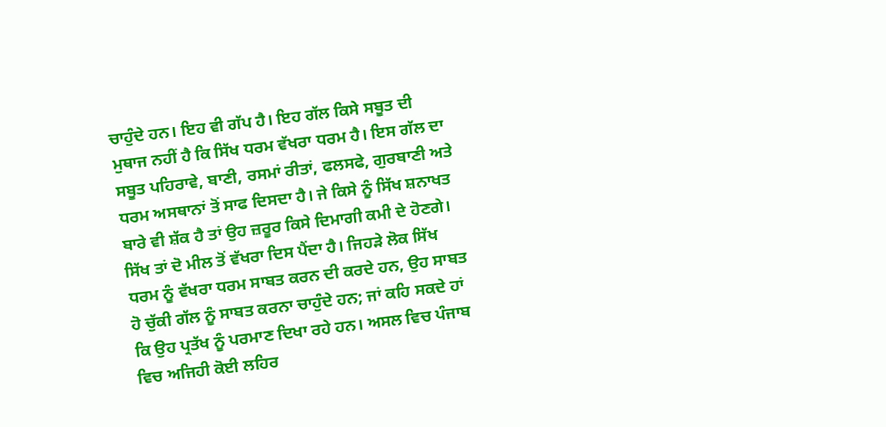ਚਾਹੁੰਦੇ ਹਨ। ਇਹ ਵੀ ਗੱਪ ਹੈ। ਇਹ ਗੱਲ ਕਿਸੇ ਸਬੂਤ ਦੀ ਮੁਥਾਜ ਨਹੀਂ ਹੈ ਕਿ ਸਿੱਖ ਧਰਮ ਵੱਖਰਾ ਧਰਮ ਹੈ। ਇਸ ਗੱਲ ਦਾ ਸਬੂਤ ਪਹਿਰਾਵੇ, ਬਾਣੀ, ਰਸਮਾਂ ਰੀਤਾਂ, ਫਲਸਫੇ, ਗੁਰਬਾਣੀ ਅਤੇ ਧਰਮ ਅਸਥਾਨਾਂ ਤੋਂ ਸਾਫ ਦਿਸਦਾ ਹੈ। ਜੇ ਕਿਸੇ ਨੂੰ ਸਿੱਖ ਸ਼ਨਾਖਤ ਬਾਰੇ ਵੀ ਸ਼ੱਕ ਹੈ ਤਾਂ ਉਹ ਜ਼ਰੂਰ ਕਿਸੇ ਦਿਮਾਗੀ ਕਮੀ ਦੇ ਹੋਣਗੇ। ਸਿੱਖ ਤਾਂ ਦੋ ਮੀਲ ਤੋਂ ਵੱਖਰਾ ਦਿਸ ਪੈਂਦਾ ਹੈ। ਜਿਹੜੇ ਲੋਕ ਸਿੱਖ ਧਰਮ ਨੂੰ ਵੱਖਰਾ ਧਰਮ ਸਾਬਤ ਕਰਨ ਦੀ ਕਰਦੇ ਹਨ, ਉਹ ਸਾਬਤ ਹੋ ਚੁੱਕੀ ਗੱਲ ਨੂੰ ਸਾਬਤ ਕਰਨਾ ਚਾਹੁੰਦੇ ਹਨ; ਜਾਂ ਕਹਿ ਸਕਦੇ ਹਾਂ ਕਿ ਉਹ ਪ੍ਰਤੱਖ ਨੂੰ ਪਰਮਾਣ ਦਿਖਾ ਰਹੇ ਹਨ। ਅਸਲ ਵਿਚ ਪੰਜਾਬ ਵਿਚ ਅਜਿਹੀ ਕੋਈ ਲਹਿਰ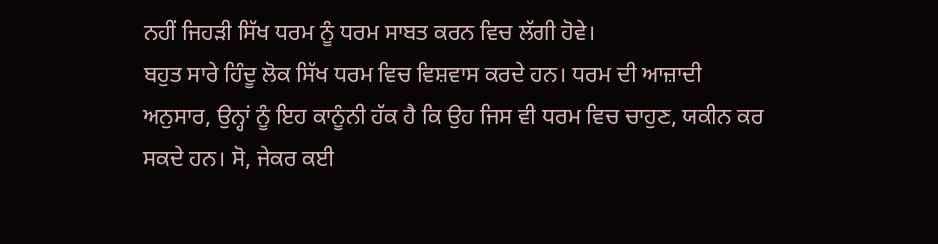ਨਹੀਂ ਜਿਹੜੀ ਸਿੱਖ ਧਰਮ ਨੂੰ ਧਰਮ ਸਾਬਤ ਕਰਨ ਵਿਚ ਲੱਗੀ ਹੋਵੇ।
ਬਹੁਤ ਸਾਰੇ ਹਿੰਦੂ ਲੋਕ ਸਿੱਖ ਧਰਮ ਵਿਚ ਵਿਸ਼ਵਾਸ ਕਰਦੇ ਹਨ। ਧਰਮ ਦੀ ਆਜ਼ਾਦੀ ਅਨੁਸਾਰ, ਉਨ੍ਹਾਂ ਨੂੰ ਇਹ ਕਾਨੂੰਨੀ ਹੱਕ ਹੈ ਕਿ ਉਹ ਜਿਸ ਵੀ ਧਰਮ ਵਿਚ ਚਾਹੁਣ, ਯਕੀਨ ਕਰ ਸਕਦੇ ਹਨ। ਸੋ, ਜੇਕਰ ਕਈ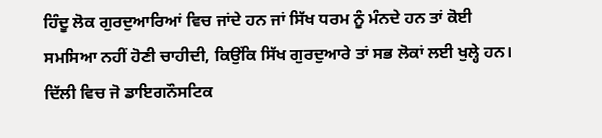ਹਿੰਦੂ ਲੋਕ ਗੁਰਦੁਆਰਿਆਂ ਵਿਚ ਜਾਂਦੇ ਹਨ ਜਾਂ ਸਿੱਖ ਧਰਮ ਨੂੰ ਮੰਨਦੇ ਹਨ ਤਾਂ ਕੋਈ ਸਮਸਿਆ ਨਹੀਂ ਹੋਣੀ ਚਾਹੀਦੀ, ਕਿਉਂਕਿ ਸਿੱਖ ਗੁਰਦੁਆਰੇ ਤਾਂ ਸਭ ਲੋਕਾਂ ਲਈ ਖੁਲ੍ਹੇ ਹਨ। ਦਿੱਲੀ ਵਿਚ ਜੋ ਡਾਇਗਨੌਸਟਿਕ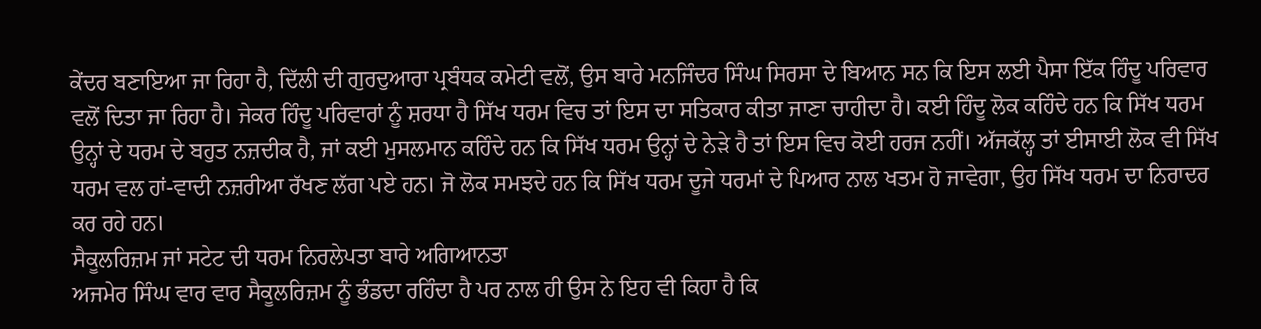ਕੇਂਦਰ ਬਣਾਇਆ ਜਾ ਰਿਹਾ ਹੈ, ਦਿੱਲੀ ਦੀ ਗੁਰਦੁਆਰਾ ਪ੍ਰਬੰਧਕ ਕਮੇਟੀ ਵਲੋਂ, ਉਸ ਬਾਰੇ ਮਨਜਿੰਦਰ ਸਿੰਘ ਸਿਰਸਾ ਦੇ ਬਿਆਨ ਸਨ ਕਿ ਇਸ ਲਈ ਪੈਸਾ ਇੱਕ ਹਿੰਦੂ ਪਰਿਵਾਰ ਵਲੋਂ ਦਿਤਾ ਜਾ ਰਿਹਾ ਹੈ। ਜੇਕਰ ਹਿੰਦੂ ਪਰਿਵਾਰਾਂ ਨੂੰ ਸ਼ਰਧਾ ਹੈ ਸਿੱਖ ਧਰਮ ਵਿਚ ਤਾਂ ਇਸ ਦਾ ਸਤਿਕਾਰ ਕੀਤਾ ਜਾਣਾ ਚਾਹੀਦਾ ਹੈ। ਕਈ ਹਿੰਦੂ ਲੋਕ ਕਹਿੰਦੇ ਹਨ ਕਿ ਸਿੱਖ ਧਰਮ ਉਨ੍ਹਾਂ ਦੇ ਧਰਮ ਦੇ ਬਹੁਤ ਨਜ਼ਦੀਕ ਹੈ, ਜਾਂ ਕਈ ਮੁਸਲਮਾਨ ਕਹਿੰਦੇ ਹਨ ਕਿ ਸਿੱਖ ਧਰਮ ਉਨ੍ਹਾਂ ਦੇ ਨੇੜੇ ਹੈ ਤਾਂ ਇਸ ਵਿਚ ਕੋਈ ਹਰਜ ਨਹੀਂ। ਅੱਜਕੱਲ੍ਹ ਤਾਂ ਈਸਾਈ ਲੋਕ ਵੀ ਸਿੱਖ ਧਰਮ ਵਲ ਹਾਂ-ਵਾਦੀ ਨਜ਼ਰੀਆ ਰੱਖਣ ਲੱਗ ਪਏ ਹਨ। ਜੋ ਲੋਕ ਸਮਝਦੇ ਹਨ ਕਿ ਸਿੱਖ ਧਰਮ ਦੂਜੇ ਧਰਮਾਂ ਦੇ ਪਿਆਰ ਨਾਲ ਖਤਮ ਹੋ ਜਾਵੇਗਾ, ਉਹ ਸਿੱਖ ਧਰਮ ਦਾ ਨਿਰਾਦਰ ਕਰ ਰਹੇ ਹਨ।
ਸੈਕੂਲਰਿਜ਼ਮ ਜਾਂ ਸਟੇਟ ਦੀ ਧਰਮ ਨਿਰਲੇਪਤਾ ਬਾਰੇ ਅਗਿਆਨਤਾ
ਅਜਮੇਰ ਸਿੰਘ ਵਾਰ ਵਾਰ ਸੈਕੂਲਰਿਜ਼ਮ ਨੂੰ ਭੰਡਦਾ ਰਹਿੰਦਾ ਹੈ ਪਰ ਨਾਲ ਹੀ ਉਸ ਨੇ ਇਹ ਵੀ ਕਿਹਾ ਹੈ ਕਿ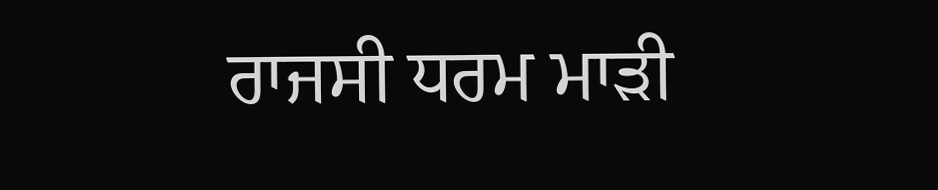ਰਾਜਸੀ ਧਰਮ ਮਾੜੀ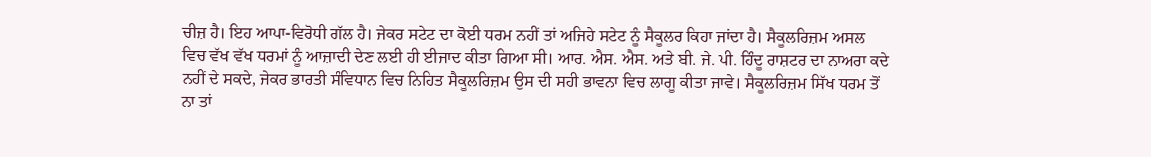ਚੀਜ਼ ਹੈ। ਇਹ ਆਪਾ-ਵਿਰੋਧੀ ਗੱਲ ਹੈ। ਜੇਕਰ ਸਟੇਟ ਦਾ ਕੋਈ ਧਰਮ ਨਹੀਂ ਤਾਂ ਅਜਿਹੇ ਸਟੇਟ ਨੂੰ ਸੈਕੂਲਰ ਕਿਹਾ ਜਾਂਦਾ ਹੈ। ਸੈਕੂਲਰਿਜ਼ਮ ਅਸਲ ਵਿਚ ਵੱਖ ਵੱਖ ਧਰਮਾਂ ਨੂੰ ਆਜ਼ਾਦੀ ਦੇਣ ਲਈ ਹੀ ਈਜਾਦ ਕੀਤਾ ਗਿਆ ਸੀ। ਆਰ. ਐਸ. ਐਸ. ਅਤੇ ਬੀ. ਜੇ. ਪੀ. ਹਿੰਦੂ ਰਾਸ਼ਟਰ ਦਾ ਨਾਅਰਾ ਕਦੇ ਨਹੀਂ ਦੇ ਸਕਦੇ, ਜੇਕਰ ਭਾਰਤੀ ਸੰਵਿਧਾਨ ਵਿਚ ਨਿਹਿਤ ਸੈਕੂਲਰਿਜ਼ਮ ਉਸ ਦੀ ਸਹੀ ਭਾਵਨਾ ਵਿਚ ਲਾਗੂ ਕੀਤਾ ਜਾਵੇ। ਸੈਕੂਲਰਿਜ਼ਮ ਸਿੱਖ ਧਰਮ ਤੋਂ ਨਾ ਤਾਂ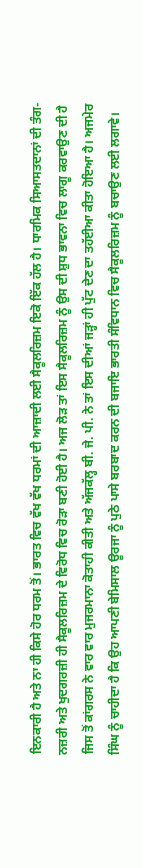ਇਨਕਾਰੀ ਹੈ ਅਤੇ ਨਾ ਹੀ ਕਿਸੇ ਹੋਰ ਧਰਮ ਤੋਂ। ਭਾਰਤ ਵਿਚ ਵੱਖ ਵੱਖ ਧਰਮਾਂ ਦੀ ਆਜ਼ਾਦੀ ਲਈ ਸੈਕੂਲਰਿਜ਼ਮ ਇਕੋ ਇੱਕ ਹੱਲ ਹੈ। ਧਾਰਮਿਕ ਸਿਆਸਤਦਾਨਾਂ ਦੀ ਤੰਗ-ਨਜ਼ਰੀ ਅਤੇ ਖੁਦਗਰਜ਼ੀ ਹੀ ਸੈਕੂਲਰਿਜ਼ਮ ਦੇ ਵਿਰੋਧ ਵਿਚ ਰੋੜਾ ਬਣੀ ਹੋਈ ਹੈ। ਅਜ ਲੋੜ ਤਾਂ ਇਸ ਸੈਕੂਲਰਿਜ਼ਮ ਨੂੰ ਉਸ ਦੀ ਸ਼ੁਧ ਭਾਵਨਾ ਵਿਚ ਲਾਗੂ ਕਰਵਾਉਣ ਦੀ ਹੈ ਜਿਸ ਤੋਂ ਕਾਂਗਰਸ ਨੇ ਵਾਰ ਵਾਰ ਮੁਜਰਮਾਨਾ ਕੋਤਾਹੀ ਕੀਤੀ ਅਤੇ ਅੱਜਕੱਲ੍ਹ ਬੀ. ਜੇ. ਪੀ. ਨੇ ਤਾਂ ਇਸ ਦੀਆਂ ਜੜ੍ਹਾਂ ਹੀ ਪੁੱਟ ਦੇਣ ਦਾ ਤਹੱਈਆ ਕੀਤਾ ਹੋਇਆ ਹੈ। ਅਜਮੇਰ ਸਿੰਘ ਨੂੰ ਚਾਹੀਦਾ ਹੈ ਕਿ ਉਹ ਆਪਣੀ ਬੇਮਿਸਾਲ ਊਰਜਾ ਨੂੰ ਪੁਠੇ ਪਾਸੇ ਬਰਬਾਦ ਕਰਨ ਦੀ ਬਜਾਇ ਭਾਰਤੀ ਸੰਵਿਧਾਨ ਵਿਚ ਸੈਕੂਲਰਿਜ਼ਮ ਨੂੰ ਬਚਾਉਣ ਲਈ ਲਗਾਵੇ।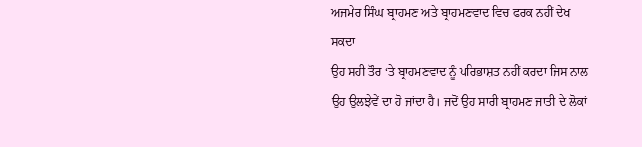ਅਜਮੇਰ ਸਿੰਘ ਬ੍ਰਾਹਮਣ ਅਤੇ ਬ੍ਰਾਹਮਣਵਾਦ ਵਿਚ ਫਰਕ ਨਹੀਂ ਦੇਖ ਸਕਦਾ
ਉਹ ਸਹੀ ਤੌਰ ‘ਤੇ ਬ੍ਰਾਹਮਣਵਾਦ ਨੂੰ ਪਰਿਭਾਸ਼ਤ ਨਹੀਂ ਕਰਦਾ ਜਿਸ ਨਾਲ ਉਹ ਉਲਝੇਵੇਂ ਦਾ ਹੋ ਜਾਂਦਾ ਹੈ। ਜਦੋਂ ਉਹ ਸਾਰੀ ਬ੍ਰਾਹਮਣ ਜਾਤੀ ਦੇ ਲੋਕਾਂ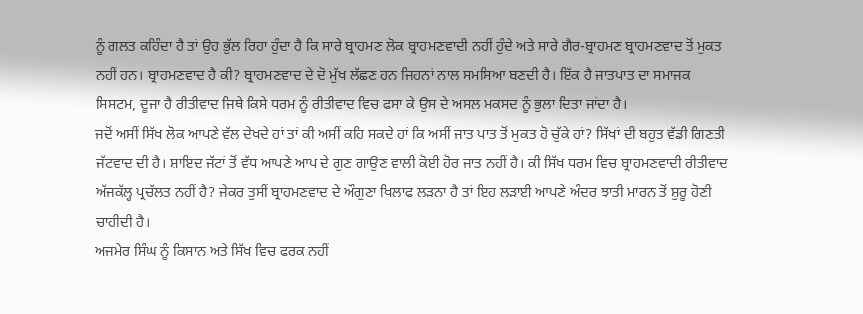ਨੂੰ ਗਲਤ ਕਹਿੰਦਾ ਹੈ ਤਾਂ ਉਹ ਭੁੱਲ ਰਿਹਾ ਹੁੰਦਾ ਹੈ ਕਿ ਸਾਰੇ ਬ੍ਰਾਹਮਣ ਲੋਕ ਬ੍ਰਾਹਮਣਵਾਦੀ ਨਹੀਂ ਹੁੰਦੇ ਅਤੇ ਸਾਰੇ ਗੈਰ-ਬ੍ਰਾਹਮਣ ਬ੍ਰਾਹਮਣਵਾਦ ਤੋਂ ਮੁਕਤ ਨਹੀਂ ਹਨ। ਬ੍ਰਾਹਮਣਵਾਦ ਹੈ ਕੀ? ਬ੍ਰਾਹਮਣਵਾਦ ਦੇ ਦੋ ਮੁੱਖ ਲੱਛਣ ਹਨ ਜਿਹਨਾਂ ਨਾਲ ਸਮਸਿਆ ਬਣਦੀ ਹੈ। ਇੱਕ ਹੈ ਜਾਤਪਾਤ ਦਾ ਸਮਾਜਕ ਸਿਸਟਮ, ਦੂਜਾ ਹੈ ਰੀਤੀਵਾਦ ਜਿਥੇ ਕਿਸੇ ਧਰਮ ਨੂੰ ਰੀਤੀਵਾਦ ਵਿਚ ਫਸਾ ਕੇ ਉਸ ਦੇ ਅਸਲ ਮਕਸਦ ਨੂੰ ਭੁਲਾ ਦਿਤਾ ਜਾਂਦਾ ਹੈ।
ਜਦੋਂ ਅਸੀਂ ਸਿੱਖ ਲੋਕ ਆਪਣੇ ਵੱਲ ਦੇਖਦੇ ਹਾਂ ਤਾਂ ਕੀ ਅਸੀਂ ਕਹਿ ਸਕਦੇ ਹਾਂ ਕਿ ਅਸੀਂ ਜਾਤ ਪਾਤ ਤੋਂ ਮੁਕਤ ਹੋ ਚੁੱਕੇ ਹਾਂ? ਸਿੱਖਾਂ ਦੀ ਬਹੁਤ ਵੱਡੀ ਗਿਣਤੀ ਜੱਟਵਾਦ ਦੀ ਹੈ। ਸ਼ਾਇਦ ਜੱਟਾਂ ਤੋਂ ਵੱਧ ਆਪਣੇ ਆਪ ਦੇ ਗੁਣ ਗਾਉਣ ਵਾਲੀ ਕੋਈ ਹੋਰ ਜਾਤ ਨਹੀਂ ਹੈ। ਕੀ ਸਿੱਖ ਧਰਮ ਵਿਚ ਬ੍ਰਾਹਮਣਵਾਦੀ ਰੀਤੀਵਾਦ ਅੱਜਕੱਲ੍ਹ ਪ੍ਰਚੱਲਤ ਨਹੀਂ ਹੈ? ਜੇਕਰ ਤੁਸੀਂ ਬ੍ਰਾਹਮਣਵਾਦ ਦੇ ਔਗੁਣਾ ਖਿਲਾਫ ਲੜਨਾ ਹੈ ਤਾਂ ਇਹ ਲੜਾਈ ਆਪਣੇ ਅੰਦਰ ਝਾਤੀ ਮਾਰਨ ਤੋਂ ਸ਼ੁਰੂ ਹੋਣੀ ਚਾਹੀਦੀ ਹੈ।
ਅਜਮੇਰ ਸਿੰਘ ਨੂੰ ਕਿਸਾਨ ਅਤੇ ਸਿੱਖ ਵਿਚ ਫਰਕ ਨਹੀਂ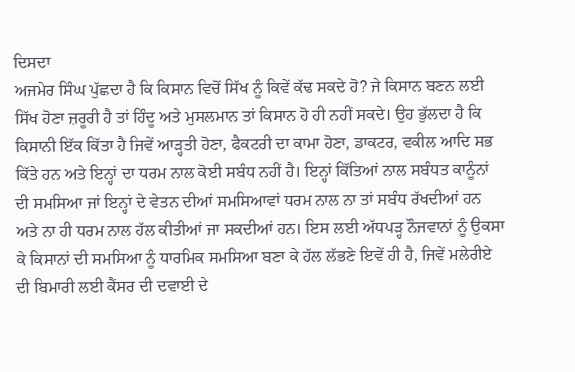ਦਿਸਦਾ
ਅਜਮੇਰ ਸਿੰਘ ਪੁੱਛਦਾ ਹੈ ਕਿ ਕਿਸਾਨ ਵਿਚੋਂ ਸਿੱਖ ਨੂੰ ਕਿਵੇਂ ਕੱਢ ਸਕਦੇ ਹੋ? ਜੇ ਕਿਸਾਨ ਬਣਨ ਲਈ ਸਿੱਖ ਹੋਣਾ ਜ਼ਰੂਰੀ ਹੈ ਤਾਂ ਹਿੰਦੂ ਅਤੇ ਮੁਸਲਮਾਨ ਤਾਂ ਕਿਸਾਨ ਹੋ ਹੀ ਨਹੀਂ ਸਕਦੇ। ਉਹ ਭੁੱਲਦਾ ਹੈ ਕਿ ਕਿਸਾਨੀ ਇੱਕ ਕਿੱਤਾ ਹੈ ਜਿਵੇਂ ਆੜ੍ਹਤੀ ਹੋਣਾ, ਫੈਕਟਰੀ ਦਾ ਕਾਮਾ ਹੋਣਾ, ਡਾਕਟਰ, ਵਕੀਲ ਆਦਿ ਸਭ ਕਿੱਤੇ ਹਨ ਅਤੇ ਇਨ੍ਹਾਂ ਦਾ ਧਰਮ ਨਾਲ ਕੋਈ ਸਬੰਧ ਨਹੀਂ ਹੈ। ਇਨ੍ਹਾਂ ਕਿੱਤਿਆਂ ਨਾਲ ਸਬੰਧਤ ਕਾਨੂੰਨਾਂ ਦੀ ਸਮਸਿਆ ਜਾਂ ਇਨ੍ਹਾਂ ਦੇ ਵੇਤਨ ਦੀਆਂ ਸਮਸਿਆਵਾਂ ਧਰਮ ਨਾਲ ਨਾ ਤਾਂ ਸਬੰਧ ਰੱਖਦੀਆਂ ਹਨ ਅਤੇ ਨਾ ਹੀ ਧਰਮ ਨਾਲ ਹੱਲ ਕੀਤੀਆਂ ਜਾ ਸਕਦੀਆਂ ਹਨ। ਇਸ ਲਈ ਅੱਧਪੜ੍ਹ ਨੌਜਵਾਨਾਂ ਨੂੰ ਉਕਸਾ ਕੇ ਕਿਸਾਨਾਂ ਦੀ ਸਮਸਿਆ ਨੂੰ ਧਾਰਮਿਕ ਸਮਸਿਆ ਬਣਾ ਕੇ ਹੱਲ ਲੱਭਣੇ ਇਵੇਂ ਹੀ ਹੈ, ਜਿਵੇਂ ਮਲੇਰੀਏ ਦੀ ਬਿਮਾਰੀ ਲਈ ਕੈਂਸਰ ਦੀ ਦਵਾਈ ਦੇ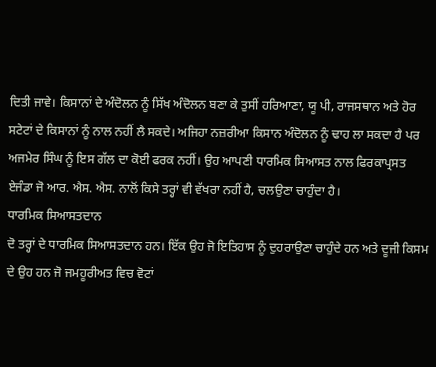ਦਿਤੀ ਜਾਵੇ। ਕਿਸਾਨਾਂ ਦੇ ਅੰਦੋਲਨ ਨੂੰ ਸਿੱਖ ਅੰਦੋਲਨ ਬਣਾ ਕੇ ਤੁਸੀਂ ਹਰਿਆਣਾ, ਯੂ ਪੀ, ਰਾਜਸਥਾਨ ਅਤੇ ਹੋਰ ਸਟੇਟਾਂ ਦੇ ਕਿਸਾਨਾਂ ਨੂੰ ਨਾਲ ਨਹੀਂ ਲੈ ਸਕਦੇ। ਅਜਿਹਾ ਨਜ਼ਰੀਆ ਕਿਸਾਨ ਅੰਦੋਲਨ ਨੂੰ ਢਾਹ ਲਾ ਸਕਦਾ ਹੈ ਪਰ ਅਜਮੇਰ ਸਿੰਘ ਨੂੰ ਇਸ ਗੱਲ ਦਾ ਕੋਈ ਫਰਕ ਨਹੀਂ। ਉਹ ਆਪਣੀ ਧਾਰਮਿਕ ਸਿਆਸਤ ਨਾਲ ਫਿਰਕਾਪ੍ਰਸਤ ਏਜੰਡਾ ਜੋ ਆਰ. ਐਸ. ਐਸ. ਨਾਲੋਂ ਕਿਸੇ ਤਰ੍ਹਾਂ ਵੀ ਵੱਖਰਾ ਨਹੀਂ ਹੈ, ਚਲਉਣਾ ਚਾਹੁੰਦਾ ਹੈ।
ਧਾਰਮਿਕ ਸਿਆਸਤਦਾਨ
ਦੋ ਤਰ੍ਹਾਂ ਦੇ ਧਾਰਮਿਕ ਸਿਆਸਤਦਾਨ ਹਨ। ਇੱਕ ਉਹ ਜੋ ਇਤਿਹਾਸ ਨੂੰ ਦੁਹਰਾਉਣਾ ਚਾਹੁੰਦੇ ਹਨ ਅਤੇ ਦੂਜੀ ਕਿਸਮ ਦੇ ਉਹ ਹਨ ਜੋ ਜਮਹੂਰੀਅਤ ਵਿਚ ਵੋਟਾਂ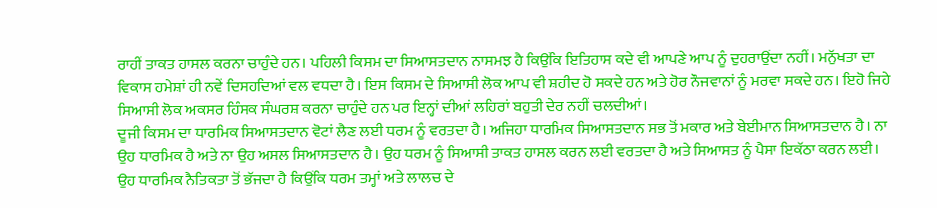ਰਾਹੀਂ ਤਾਕਤ ਹਾਸਲ ਕਰਨਾ ਚਾਹੁੰਦੇ ਹਨ। ਪਹਿਲੀ ਕਿਸਮ ਦਾ ਸਿਆਸਤਦਾਨ ਨਾਸਮਝ ਹੈ ਕਿਉਂਕਿ ਇਤਿਹਾਸ ਕਦੇ ਵੀ ਆਪਣੇ ਆਪ ਨੂੰ ਦੁਹਰਾਉਂਦਾ ਨਹੀਂ। ਮਨੁੱਖਤਾ ਦਾ ਵਿਕਾਸ ਹਮੇਸ਼ਾਂ ਹੀ ਨਵੇਂ ਦਿਸਹਦਿਆਂ ਵਲ ਵਧਦਾ ਹੈ। ਇਸ ਕਿਸਮ ਦੇ ਸਿਆਸੀ ਲੋਕ ਆਪ ਵੀ ਸ਼ਹੀਦ ਹੋ ਸਕਦੇ ਹਨ ਅਤੇ ਹੋਰ ਨੌਜਵਾਨਾਂ ਨੂੰ ਮਰਵਾ ਸਕਦੇ ਹਨ। ਇਹੋ ਜਿਹੇ ਸਿਆਸੀ ਲੋਕ ਅਕਸਰ ਹਿੰਸਕ ਸੰਘਰਸ਼ ਕਰਨਾ ਚਾਹੁੰਦੇ ਹਨ ਪਰ ਇਨ੍ਹਾਂ ਦੀਆਂ ਲਹਿਰਾਂ ਬਹੁਤੀ ਦੇਰ ਨਹੀਂ ਚਲਦੀਆਂ।
ਦੂਜੀ ਕਿਸਮ ਦਾ ਧਾਰਮਿਕ ਸਿਆਸਤਦਾਨ ਵੋਟਾਂ ਲੈਣ ਲਈ ਧਰਮ ਨੂੰ ਵਰਤਦਾ ਹੈ। ਅਜਿਹਾ ਧਾਰਮਿਕ ਸਿਆਸਤਦਾਨ ਸਭ ਤੋਂ ਮਕਾਰ ਅਤੇ ਬੇਈਮਾਨ ਸਿਆਸਤਦਾਨ ਹੈ। ਨਾ ਉਹ ਧਾਰਮਿਕ ਹੈ ਅਤੇ ਨਾ ਉਹ ਅਸਲ ਸਿਆਸਤਦਾਨ ਹੈ। ਉਹ ਧਰਮ ਨੂੰ ਸਿਆਸੀ ਤਾਕਤ ਹਾਸਲ ਕਰਨ ਲਈ ਵਰਤਦਾ ਹੈ ਅਤੇ ਸਿਆਸਤ ਨੂੰ ਪੈਸਾ ਇਕੱਠਾ ਕਰਨ ਲਈ। ਉਹ ਧਾਰਮਿਕ ਨੈਤਿਕਤਾ ਤੋਂ ਭੱਜਦਾ ਹੈ ਕਿਉਂਕਿ ਧਰਮ ਤਮ੍ਹਾਂ ਅਤੇ ਲਾਲਚ ਦੇ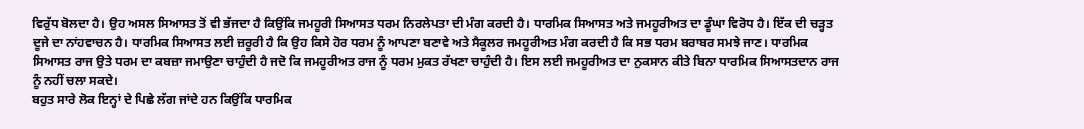ਵਿਰੁੱਧ ਬੋਲਦਾ ਹੈ। ਉਹ ਅਸਲ ਸਿਆਸਤ ਤੋਂ ਵੀ ਭੱਜਦਾ ਹੈ ਕਿਉਂਕਿ ਜਮਹੂਰੀ ਸਿਆਸਤ ਧਰਮ ਨਿਰਲੇਪਤਾ ਦੀ ਮੰਗ ਕਰਦੀ ਹੈ। ਧਾਰਮਿਕ ਸਿਆਸਤ ਅਤੇ ਜਮਹੂਰੀਅਤ ਦਾ ਡੂੰਘਾ ਵਿਰੋਧ ਹੈ। ਇੱਕ ਦੀ ਚੜ੍ਹਤ ਦੂਜੇ ਦਾ ਨਾਂਹਵਾਚਨ ਹੈ। ਧਾਰਮਿਕ ਸਿਆਸਤ ਲਈ ਜ਼ਰੂਰੀ ਹੈ ਕਿ ਉਹ ਕਿਸੇ ਹੋਰ ਧਰਮ ਨੂੰ ਆਪਣਾ ਬਣਾਵੇ ਅਤੇ ਸੈਕੂਲਰ ਜਮਹੂਰੀਅਤ ਮੰਗ ਕਰਦੀ ਹੈ ਕਿ ਸਭ ਧਰਮ ਬਰਾਬਰ ਸਮਝੇ ਜਾਣ। ਧਾਰਮਿਕ ਸਿਆਸਤ ਰਾਜ ਉਤੇ ਧਰਮ ਦਾ ਕਬਜ਼ਾ ਜਮਾਉਣਾ ਚਾਹੁੰਦੀ ਹੈ ਜਦੋ ਕਿ ਜਮਹੂਰੀਅਤ ਰਾਜ ਨੂੰ ਧਰਮ ਮੁਕਤ ਰੱਖਣਾ ਚਾਹੁੰਦੀ ਹੈ। ਇਸ ਲਈ ਜਮਹੂਰੀਅਤ ਦਾ ਨੁਕਸਾਨ ਕੀਤੇ ਬਿਨਾ ਧਾਰਮਿਕ ਸਿਆਸਤਦਾਨ ਰਾਜ ਨੂੰ ਨਹੀਂ ਚਲਾ ਸਕਦੇ।
ਬਹੁਤ ਸਾਰੇ ਲੋਕ ਇਨ੍ਹਾਂ ਦੇ ਪਿਛੇ ਲੱਗ ਜਾਂਦੇ ਹਨ ਕਿਉਂਕਿ ਧਾਰਮਿਕ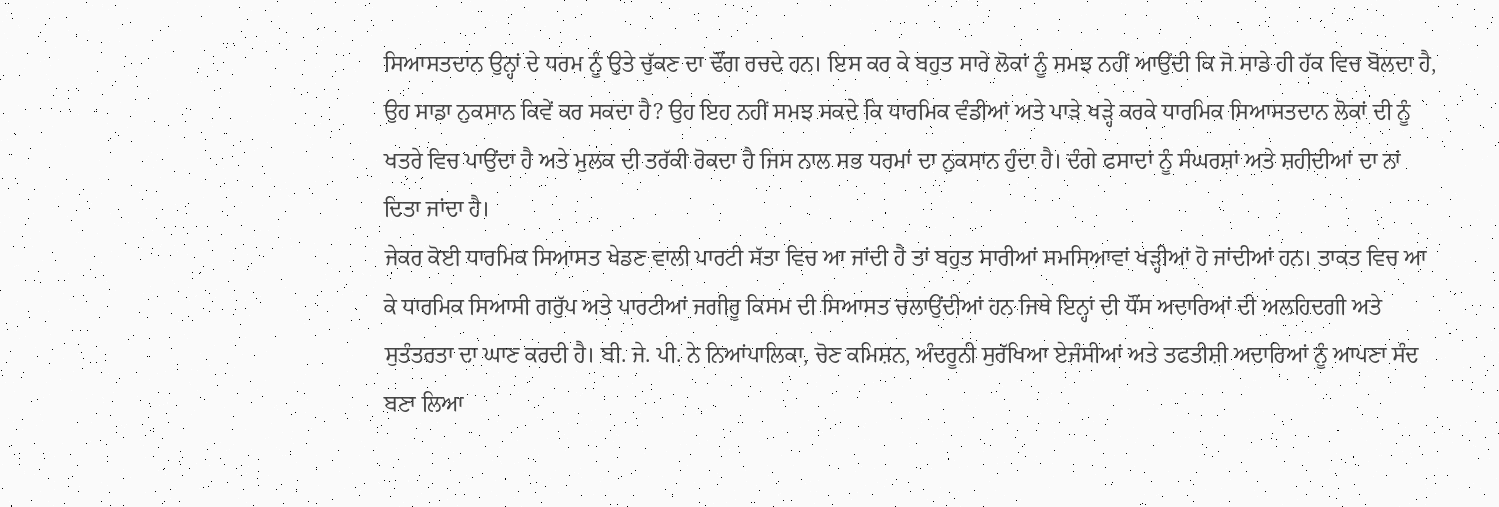ਸਿਆਸਤਦਾਨ ਉਨ੍ਹਾਂ ਦੇ ਧਰਮ ਨੂੰ ਉਤੇ ਚੁੱਕਣ ਦਾ ਢੌਂਗ ਰਚਦੇ ਹਨ। ਇਸ ਕਰ ਕੇ ਬਹੁਤ ਸਾਰੇ ਲੋਕਾਂ ਨੂੰ ਸਮਝ ਨਹੀਂ ਆਉਂਦੀ ਕਿ ਜੋ ਸਾਡੇ ਹੀ ਹੱਕ ਵਿਚ ਬੋਲਦਾ ਹੈ, ਉਹ ਸਾਡਾ ਨੁਕਸਾਨ ਕਿਵੇਂ ਕਰ ਸਕਦਾ ਹੈ? ਉਹ ਇਹ ਨਹੀਂ ਸਮਝ ਸਕਦੇ ਕਿ ਧਾਰਮਿਕ ਵੰਡੀਆਂ ਅਤੇ ਪਾੜੇ ਖੜ੍ਹੇ ਕਰਕੇ ਧਾਰਮਿਕ ਸਿਆਸਤਦਾਨ ਲੋਕਾਂ ਦੀ ਨੂੰ ਖਤਰੇ ਵਿਚ ਪਾਉਂਦਾ ਹੈ ਅਤੇ ਮੁਲਕ ਦੀ ਤਰੱਕੀ ਰੋਕਦਾ ਹੈ ਜਿਸ ਨਾਲ ਸਭ ਧਰਮਾਂ ਦਾ ਨੁਕਸਾਨ ਹੁੰਦਾ ਹੈ। ਦੰਗੇ ਫਸਾਦਾਂ ਨੂੰ ਸੰਘਰਸ਼ਾਂ ਅਤੇ ਸ਼ਹੀਦੀਆਂ ਦਾ ਨਾਂ ਦਿਤਾ ਜਾਂਦਾ ਹੈ।
ਜੇਕਰ ਕੋਈ ਧਾਰਮਿਕ ਸਿਆਸਤ ਖੇਡਣ ਵਾਲੀ ਪਾਰਟੀ ਸੱਤਾ ਵਿਚ ਆ ਜਾਂਦੀ ਹੈ ਤਾਂ ਬਹੁਤ ਸਾਰੀਆਂ ਸਮਸਿਆਵਾਂ ਖੜ੍ਹੀਆਂ ਹੋ ਜਾਂਦੀਆਂ ਹਨ। ਤਾਕਤ ਵਿਚ ਆ ਕੇ ਧਾਰਮਿਕ ਸਿਆਸੀ ਗਰੁੱਪ ਅਤੇ ਪਾਰਟੀਆਂ ਜਗੀਰੂ ਕਿਸਮ ਦੀ ਸਿਆਸਤ ਚਲਾਉਂਦੀਆਂ ਹਨ ਜਿਥੇ ਇਨ੍ਹਾਂ ਦੀ ਧੌਂਸ ਅਦਾਰਿਆਂ ਦੀ ਅਲਹਿਦਗੀ ਅਤੇ ਸੁਤੰਤਰਤਾ ਦਾ ਘਾਣ ਕਰਦੀ ਹੈ। ਬੀ. ਜੇ. ਪੀ. ਨੇ ਨਿਆਂਪਾਲਿਕਾ, ਚੋਣ ਕਮਿਸ਼ਨ, ਅੰਦਰੂਨੀ ਸੁਰੱਖਿਆ ਏਜੰਸੀਆਂ ਅਤੇ ਤਫਤੀਸ਼ੀ ਅਦਾਰਿਆਂ ਨੂੰ ਆਪਣਾ ਸੰਦ ਬਣਾ ਲਿਆ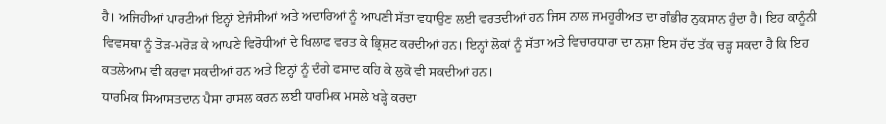ਹੈ। ਅਜਿਹੀਆਂ ਪਾਰਟੀਆਂ ਇਨ੍ਹਾਂ ਏਜੰਸੀਆਂ ਅਤੇ ਅਦਾਰਿਆਂ ਨੂੰ ਆਪਣੀ ਸੱਤਾ ਵਧਾਉਣ ਲਈ ਵਰਤਦੀਆਂ ਹਨ ਜਿਸ ਨਾਲ ਜਮਹੂਰੀਅਤ ਦਾ ਗੰਭੀਰ ਨੁਕਸਾਨ ਹੁੰਦਾ ਹੈ। ਇਹ ਕਾਨੂੰਨੀ ਵਿਵਸਥਾ ਨੂੰ ਤੋੜ-ਮਰੋੜ ਕੇ ਆਪਣੇ ਵਿਰੋਧੀਆਂ ਦੇ ਖਿਲਾਫ ਵਰਤ ਕੇ ਭ੍ਰਿਸ਼ਟ ਕਰਦੀਆਂ ਹਨ। ਇਨ੍ਹਾਂ ਲੋਕਾਂ ਨੂੰ ਸੱਤਾ ਅਤੇ ਵਿਚਾਰਧਾਰਾ ਦਾ ਨਸ਼ਾ ਇਸ ਹੱਦ ਤੱਕ ਚੜ੍ਹ ਸਕਦਾ ਹੈ ਕਿ ਇਹ ਕਤਲੇਆਮ ਵੀ ਕਰਵਾ ਸਕਦੀਆਂ ਹਨ ਅਤੇ ਇਨ੍ਹਾਂ ਨੂੰ ਦੰਗੇ ਫਸਾਦ ਕਹਿ ਕੇ ਲੁਕੋ ਵੀ ਸਕਦੀਆਂ ਹਨ।
ਧਾਰਮਿਕ ਸਿਆਸਤਦਾਨ ਪੈਸਾ ਹਾਸਲ ਕਰਨ ਲਈ ਧਾਰਮਿਕ ਮਸਲੇ ਖੜ੍ਹੇ ਕਰਦਾ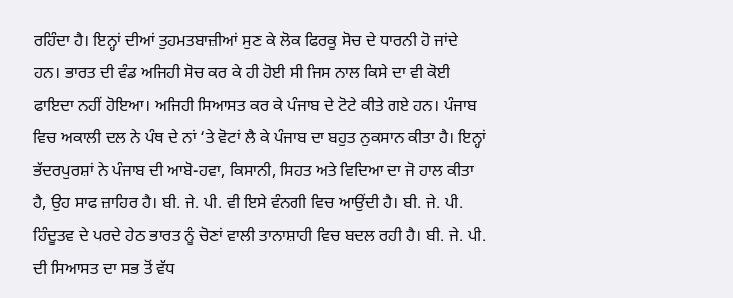ਰਹਿੰਦਾ ਹੈ। ਇਨ੍ਹਾਂ ਦੀਆਂ ਤੁਹਮਤਬਾਜ਼ੀਆਂ ਸੁਣ ਕੇ ਲੋਕ ਫਿਰਕੂ ਸੋਚ ਦੇ ਧਾਰਨੀ ਹੋ ਜਾਂਦੇ ਹਨ। ਭਾਰਤ ਦੀ ਵੰਡ ਅਜਿਹੀ ਸੋਚ ਕਰ ਕੇ ਹੀ ਹੋਈ ਸੀ ਜਿਸ ਨਾਲ ਕਿਸੇ ਦਾ ਵੀ ਕੋਈ ਫਾਇਦਾ ਨਹੀਂ ਹੋਇਆ। ਅਜਿਹੀ ਸਿਆਸਤ ਕਰ ਕੇ ਪੰਜਾਬ ਦੇ ਟੋਟੇ ਕੀਤੇ ਗਏ ਹਨ। ਪੰਜਾਬ ਵਿਚ ਅਕਾਲੀ ਦਲ ਨੇ ਪੰਥ ਦੇ ਨਾਂ ‘ਤੇ ਵੋਟਾਂ ਲੈ ਕੇ ਪੰਜਾਬ ਦਾ ਬਹੁਤ ਨੁਕਸਾਨ ਕੀਤਾ ਹੈ। ਇਨ੍ਹਾਂ ਭੱਦਰਪੁਰਸ਼ਾਂ ਨੇ ਪੰਜਾਬ ਦੀ ਆਬੋ-ਹਵਾ, ਕਿਸਾਨੀ, ਸਿਹਤ ਅਤੇ ਵਿਦਿਆ ਦਾ ਜੋ ਹਾਲ ਕੀਤਾ ਹੈ, ਉਹ ਸਾਫ ਜ਼ਾਹਿਰ ਹੈ। ਬੀ. ਜੇ. ਪੀ. ਵੀ ਇਸੇ ਵੰਨਗੀ ਵਿਚ ਆਉਂਦੀ ਹੈ। ਬੀ. ਜੇ. ਪੀ. ਹਿੰਦੂਤਵ ਦੇ ਪਰਦੇ ਹੇਠ ਭਾਰਤ ਨੂੰ ਚੋਣਾਂ ਵਾਲੀ ਤਾਨਾਸ਼ਾਹੀ ਵਿਚ ਬਦਲ ਰਹੀ ਹੈ। ਬੀ. ਜੇ. ਪੀ. ਦੀ ਸਿਆਸਤ ਦਾ ਸਭ ਤੋਂ ਵੱਧ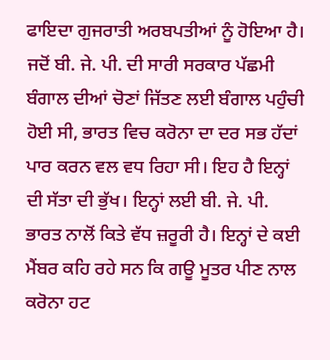ਫਾਇਦਾ ਗੁਜਰਾਤੀ ਅਰਬਪਤੀਆਂ ਨੂੰ ਹੋਇਆ ਹੈ। ਜਦੋਂ ਬੀ. ਜੇ. ਪੀ. ਦੀ ਸਾਰੀ ਸਰਕਾਰ ਪੱਛਮੀ ਬੰਗਾਲ ਦੀਆਂ ਚੋਣਾਂ ਜਿੱਤਣ ਲਈ ਬੰਗਾਲ ਪਹੁੰਚੀ ਹੋਈ ਸੀ, ਭਾਰਤ ਵਿਚ ਕਰੋਨਾ ਦਾ ਦਰ ਸਭ ਹੱਦਾਂ ਪਾਰ ਕਰਨ ਵਲ ਵਧ ਰਿਹਾ ਸੀ। ਇਹ ਹੈ ਇਨ੍ਹਾਂ ਦੀ ਸੱਤਾ ਦੀ ਭੁੱਖ। ਇਨ੍ਹਾਂ ਲਈ ਬੀ. ਜੇ. ਪੀ. ਭਾਰਤ ਨਾਲੋਂ ਕਿਤੇ ਵੱਧ ਜ਼ਰੂਰੀ ਹੈ। ਇਨ੍ਹਾਂ ਦੇ ਕਈ ਮੈਂਬਰ ਕਹਿ ਰਹੇ ਸਨ ਕਿ ਗਊ ਮੂਤਰ ਪੀਣ ਨਾਲ ਕਰੋਨਾ ਹਟ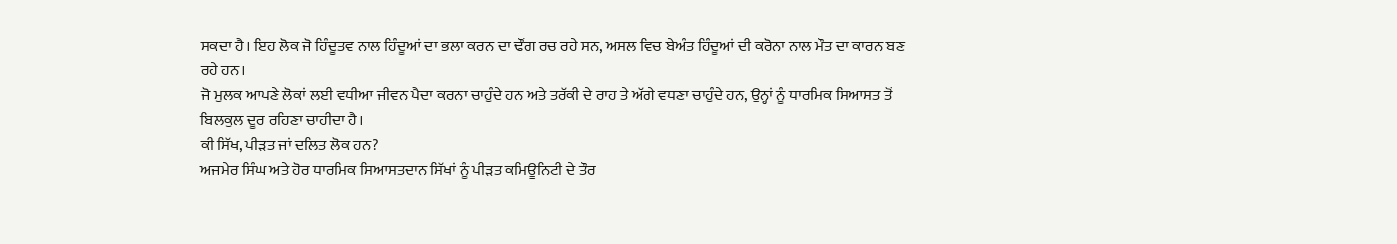ਸਕਦਾ ਹੈ। ਇਹ ਲੋਕ ਜੋ ਹਿੰਦੂਤਵ ਨਾਲ ਹਿੰਦੂਆਂ ਦਾ ਭਲਾ ਕਰਨ ਦਾ ਢੌਂਗ ਰਚ ਰਹੇ ਸਨ, ਅਸਲ ਵਿਚ ਬੇਅੰਤ ਹਿੰਦੂਆਂ ਦੀ ਕਰੋਨਾ ਨਾਲ ਮੌਤ ਦਾ ਕਾਰਨ ਬਣ ਰਹੇ ਹਨ।
ਜੋ ਮੁਲਕ ਆਪਣੇ ਲੋਕਾਂ ਲਈ ਵਧੀਆ ਜੀਵਨ ਪੈਦਾ ਕਰਨਾ ਚਾਹੁੰਦੇ ਹਨ ਅਤੇ ਤਰੱਕੀ ਦੇ ਰਾਹ ਤੇ ਅੱਗੇ ਵਧਣਾ ਚਾਹੁੰਦੇ ਹਨ, ਉਨ੍ਹਾਂ ਨੂੰ ਧਾਰਮਿਕ ਸਿਆਸਤ ਤੋਂ ਬਿਲਕੁਲ ਦੂਰ ਰਹਿਣਾ ਚਾਹੀਦਾ ਹੈ।
ਕੀ ਸਿੱਖ, ਪੀੜਤ ਜਾਂ ਦਲਿਤ ਲੋਕ ਹਨ?
ਅਜਮੇਰ ਸਿੰਘ ਅਤੇ ਹੋਰ ਧਾਰਮਿਕ ਸਿਆਸਤਦਾਨ ਸਿੱਖਾਂ ਨੂੰ ਪੀੜਤ ਕਮਿਊਨਿਟੀ ਦੇ ਤੌਰ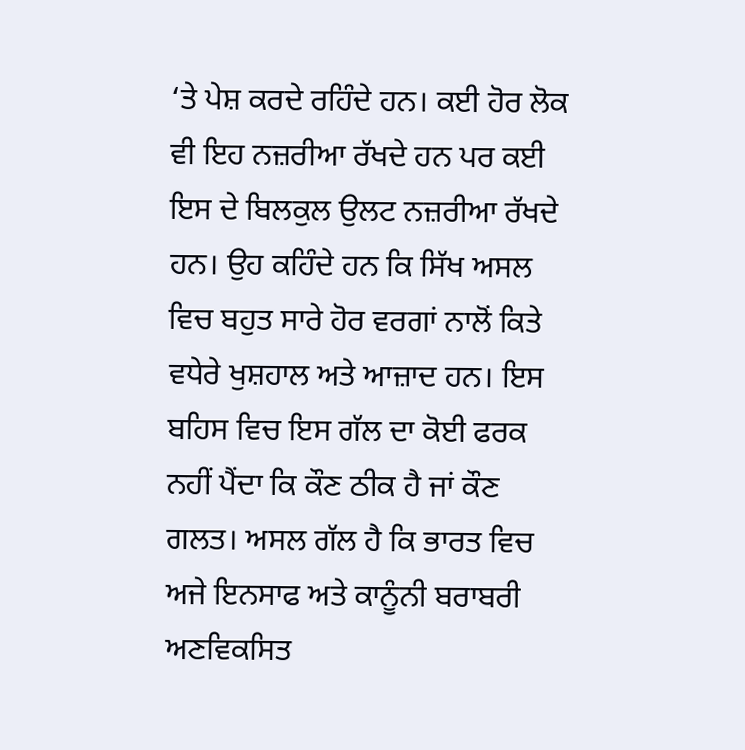‘ਤੇ ਪੇਸ਼ ਕਰਦੇ ਰਹਿੰਦੇ ਹਨ। ਕਈ ਹੋਰ ਲੋਕ ਵੀ ਇਹ ਨਜ਼ਰੀਆ ਰੱਖਦੇ ਹਨ ਪਰ ਕਈ ਇਸ ਦੇ ਬਿਲਕੁਲ ਉਲਟ ਨਜ਼ਰੀਆ ਰੱਖਦੇ ਹਨ। ਉਹ ਕਹਿੰਦੇ ਹਨ ਕਿ ਸਿੱਖ ਅਸਲ ਵਿਚ ਬਹੁਤ ਸਾਰੇ ਹੋਰ ਵਰਗਾਂ ਨਾਲੋਂ ਕਿਤੇ ਵਧੇਰੇ ਖੁਸ਼ਹਾਲ ਅਤੇ ਆਜ਼ਾਦ ਹਨ। ਇਸ ਬਹਿਸ ਵਿਚ ਇਸ ਗੱਲ ਦਾ ਕੋਈ ਫਰਕ ਨਹੀਂ ਪੈਂਦਾ ਕਿ ਕੌਣ ਠੀਕ ਹੈ ਜਾਂ ਕੌਣ ਗਲਤ। ਅਸਲ ਗੱਲ ਹੈ ਕਿ ਭਾਰਤ ਵਿਚ ਅਜੇ ਇਨਸਾਫ ਅਤੇ ਕਾਨੂੰਨੀ ਬਰਾਬਰੀ ਅਣਵਿਕਸਿਤ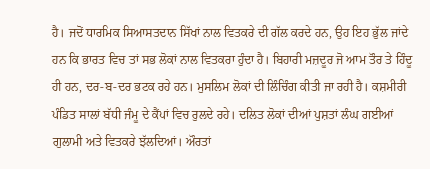ਹੈ। ਜਦੋਂ ਧਾਰਮਿਕ ਸਿਆਸਤਦਾਨ ਸਿੱਖਾਂ ਨਾਲ ਵਿਤਕਰੇ ਦੀ ਗੱਲ ਕਰਦੇ ਹਨ, ਉਹ ਇਹ ਭੁੱਲ ਜਾਂਦੇ ਹਨ ਕਿ ਭਾਰਤ ਵਿਚ ਤਾਂ ਸਭ ਲੋਕਾਂ ਨਾਲ ਵਿਤਕਰਾ ਹੁੰਦਾ ਹੈ। ਬਿਹਾਰੀ ਮਜ਼ਦੂਰ ਜੋ ਆਮ ਤੌਰ ਤੇ ਹਿੰਦੂ ਹੀ ਹਨ, ਦਰ-ਬ-ਦਰ ਭਟਕ ਰਹੇ ਹਨ। ਮੁਸਲਿਮ ਲੋਕਾਂ ਦੀ ਲਿੰਚਿੰਗ ਕੀਤੀ ਜਾ ਰਹੀ ਹੈ। ਕਸ਼ਮੀਰੀ ਪੰਡਿਤ ਸਾਲਾਂ ਬੱਧੀ ਜੰਮੂ ਦੇ ਕੈਂਪਾਂ ਵਿਚ ਰੁਲਦੇ ਰਹੇ। ਦਲਿਤ ਲੋਕਾਂ ਦੀਆਂ ਪੁਸ਼ਤਾਂ ਲੰਘ ਗਈਆਂ ਗੁਲਾਮੀ ਅਤੇ ਵਿਤਕਰੇ ਝੱਲਦਿਆਂ। ਔਰਤਾਂ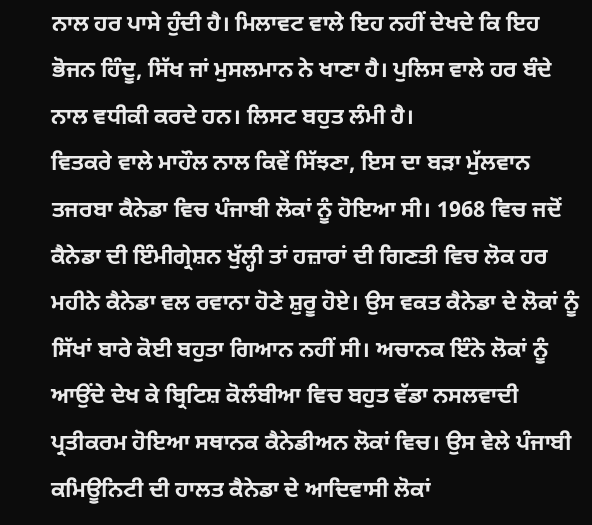ਨਾਲ ਹਰ ਪਾਸੇ ਹੁੰਦੀ ਹੈ। ਮਿਲਾਵਟ ਵਾਲੇ ਇਹ ਨਹੀਂ ਦੇਖਦੇ ਕਿ ਇਹ ਭੋਜਨ ਹਿੰਦੂ, ਸਿੱਖ ਜਾਂ ਮੁਸਲਮਾਨ ਨੇ ਖਾਣਾ ਹੈ। ਪੁਲਿਸ ਵਾਲੇ ਹਰ ਬੰਦੇ ਨਾਲ ਵਧੀਕੀ ਕਰਦੇ ਹਨ। ਲਿਸਟ ਬਹੁਤ ਲੰਮੀ ਹੈ।
ਵਿਤਕਰੇ ਵਾਲੇ ਮਾਹੌਲ ਨਾਲ ਕਿਵੇਂ ਸਿੱਝਣਾ, ਇਸ ਦਾ ਬੜਾ ਮੁੱਲਵਾਨ ਤਜਰਬਾ ਕੈਨੇਡਾ ਵਿਚ ਪੰਜਾਬੀ ਲੋਕਾਂ ਨੂੰ ਹੋਇਆ ਸੀ। 1968 ਵਿਚ ਜਦੋਂ ਕੈਨੇਡਾ ਦੀ ਇੰਮੀਗ੍ਰੇਸ਼ਨ ਖੁੱਲ੍ਹੀ ਤਾਂ ਹਜ਼ਾਰਾਂ ਦੀ ਗਿਣਤੀ ਵਿਚ ਲੋਕ ਹਰ ਮਹੀਨੇ ਕੈਨੇਡਾ ਵਲ ਰਵਾਨਾ ਹੋਣੇ ਸ਼ੁਰੂ ਹੋਏ। ਉਸ ਵਕਤ ਕੈਨੇਡਾ ਦੇ ਲੋਕਾਂ ਨੂੰ ਸਿੱਖਾਂ ਬਾਰੇ ਕੋਈ ਬਹੁਤਾ ਗਿਆਨ ਨਹੀਂ ਸੀ। ਅਚਾਨਕ ਇੰਨੇ ਲੋਕਾਂ ਨੂੰ ਆਉਂਦੇ ਦੇਖ ਕੇ ਬ੍ਰਿਟਿਸ਼ ਕੋਲੰਬੀਆ ਵਿਚ ਬਹੁਤ ਵੱਡਾ ਨਸਲਵਾਦੀ ਪ੍ਰਤੀਕਰਮ ਹੋਇਆ ਸਥਾਨਕ ਕੈਨੇਡੀਅਨ ਲੋਕਾਂ ਵਿਚ। ਉਸ ਵੇਲੇ ਪੰਜਾਬੀ ਕਮਿਊਨਿਟੀ ਦੀ ਹਾਲਤ ਕੈਨੇਡਾ ਦੇ ਆਦਿਵਾਸੀ ਲੋਕਾਂ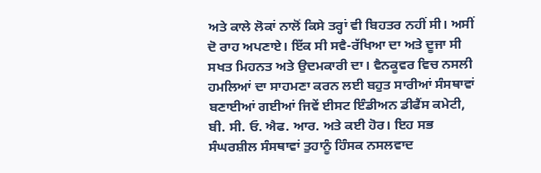ਅਤੇ ਕਾਲੇ ਲੋਕਾਂ ਨਾਲੋਂ ਕਿਸੇ ਤਰ੍ਹਾਂ ਵੀ ਬਿਹਤਰ ਨਹੀਂ ਸੀ। ਅਸੀਂ ਦੋ ਰਾਹ ਅਪਣਾਏ। ਇੱਕ ਸੀ ਸਵੈ-ਰੱਖਿਆ ਦਾ ਅਤੇ ਦੂਜਾ ਸੀ ਸਖਤ ਮਿਹਨਤ ਅਤੇ ਉਦਮਕਾਰੀ ਦਾ। ਵੈਨਕੂਵਰ ਵਿਚ ਨਸਲੀ ਹਮਲਿਆਂ ਦਾ ਸਾਹਮਣਾ ਕਰਨ ਲਈ ਬਹੁਤ ਸਾਰੀਆਂ ਸੰਸਥਾਵਾਂ ਬਣਾਈਆਂ ਗਈਆਂ ਜਿਵੇਂ ਈਸਟ ਇੰਡੀਅਨ ਡੀਫੈਂਸ ਕਮੇਟੀ, ਬੀ. ਸੀ. ਓ. ਐਫ. ਆਰ. ਅਤੇ ਕਈ ਹੋਰ। ਇਹ ਸਭ ਸੰਘਰਸ਼ੀਲ ਸੰਸਥਾਵਾਂ ਤੁਹਾਨੂੰ ਹਿੰਸਕ ਨਸਲਵਾਦ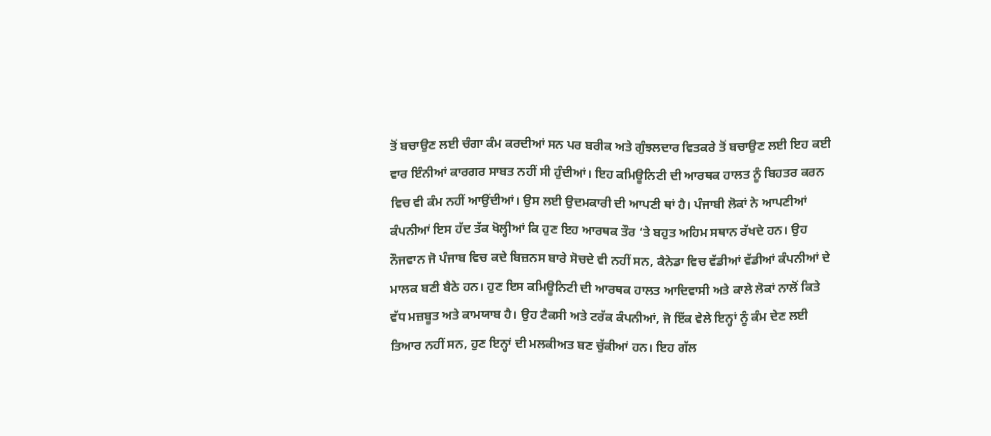ਤੋਂ ਬਚਾਉਣ ਲਈ ਚੰਗਾ ਕੰਮ ਕਰਦੀਆਂ ਸਨ ਪਰ ਬਰੀਕ ਅਤੇ ਗੁੰਝਲਦਾਰ ਵਿਤਕਰੇ ਤੋਂ ਬਚਾਉਣ ਲਈ ਇਹ ਕਈ ਵਾਰ ਇੰਨੀਆਂ ਕਾਰਗਰ ਸਾਬਤ ਨਹੀਂ ਸੀ ਹੁੰਦੀਆਂ। ਇਹ ਕਮਿਊਨਿਟੀ ਦੀ ਆਰਥਕ ਹਾਲਤ ਨੂੰ ਬਿਹਤਰ ਕਰਨ ਵਿਚ ਵੀ ਕੰਮ ਨਹੀਂ ਆਉਂਦੀਆਂ। ਉਸ ਲਈ ਉਦਮਕਾਰੀ ਦੀ ਆਪਣੀ ਥਾਂ ਹੈ। ਪੰਜਾਬੀ ਲੋਕਾਂ ਨੇ ਆਪਣੀਆਂ ਕੰਪਨੀਆਂ ਇਸ ਹੱਦ ਤੱਕ ਖੋਲ੍ਹੀਆਂ ਕਿ ਹੁਣ ਇਹ ਆਰਥਕ ਤੌਰ ‘ਤੇ ਬਹੁਤ ਅਹਿਮ ਸਥਾਨ ਰੱਖਦੇ ਹਨ। ਉਹ ਨੌਜਵਾਨ ਜੋ ਪੰਜਾਬ ਵਿਚ ਕਦੇ ਬਿਜ਼ਨਸ ਬਾਰੇ ਸੋਚਦੇ ਵੀ ਨਹੀਂ ਸਨ, ਕੈਨੇਡਾ ਵਿਚ ਵੱਡੀਆਂ ਵੱਡੀਆਂ ਕੰਪਨੀਆਂ ਦੇ ਮਾਲਕ ਬਣੀ ਬੈਠੇ ਹਨ। ਹੁਣ ਇਸ ਕਮਿਊਨਿਟੀ ਦੀ ਆਰਥਕ ਹਾਲਤ ਆਦਿਵਾਸੀ ਅਤੇ ਕਾਲੇ ਲੋਕਾਂ ਨਾਲੋਂ ਕਿਤੇ ਵੱਧ ਮਜ਼ਬੂਤ ਅਤੇ ਕਾਮਯਾਬ ਹੈ। ਉਹ ਟੈਕਸੀ ਅਤੇ ਟਰੱਕ ਕੰਪਨੀਆਂ, ਜੋ ਇੱਕ ਵੇਲੇ ਇਨ੍ਹਾਂ ਨੂੰ ਕੰਮ ਦੇਣ ਲਈ ਤਿਆਰ ਨਹੀਂ ਸਨ, ਹੁਣ ਇਨ੍ਹਾਂ ਦੀ ਮਲਕੀਅਤ ਬਣ ਚੁੱਕੀਆਂ ਹਨ। ਇਹ ਗੱਲ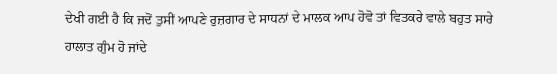ਦੇਖੀ ਗਈ ਹੈ ਕਿ ਜਦੋਂ ਤੁਸੀਂ ਆਪਣੇ ਰੁਜ਼ਗਾਰ ਦੇ ਸਾਧਨਾਂ ਦੇ ਮਾਲਕ ਆਪ ਹੋਵੋ ਤਾਂ ਵਿਤਕਰੇ ਵਾਲੇ ਬਹੁਤ ਸਾਰੇ ਹਾਲਾਤ ਗੁੰਮ ਹੋ ਜਾਂਦੇ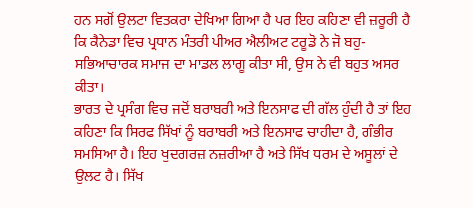ਹਨ ਸਗੋਂ ਉਲਟਾ ਵਿਤਕਰਾ ਦੇਖਿਆ ਗਿਆ ਹੈ ਪਰ ਇਹ ਕਹਿਣਾ ਵੀ ਜ਼ਰੂਰੀ ਹੈ ਕਿ ਕੈਨੇਡਾ ਵਿਚ ਪ੍ਰਧਾਨ ਮੰਤਰੀ ਪੀਅਰ ਐਲੀਅਟ ਟਰੂਡੋ ਨੇ ਜੋ ਬਹੁ-ਸਭਿਆਚਾਰਕ ਸਮਾਜ ਦਾ ਮਾਡਲ ਲਾਗੂ ਕੀਤਾ ਸੀ, ਉਸ ਨੇ ਵੀ ਬਹੁਤ ਅਸਰ ਕੀਤਾ।
ਭਾਰਤ ਦੇ ਪ੍ਰਸੰਗ ਵਿਚ ਜਦੋਂ ਬਰਾਬਰੀ ਅਤੇ ਇਨਸਾਫ ਦੀ ਗੱਲ ਹੁੰਦੀ ਹੈ ਤਾਂ ਇਹ ਕਹਿਣਾ ਕਿ ਸਿਰਫ ਸਿੱਖਾਂ ਨੂੰ ਬਰਾਬਰੀ ਅਤੇ ਇਨਸਾਫ ਚਾਹੀਦਾ ਹੈ, ਗੰਭੀਰ ਸਮਸਿਆ ਹੈ। ਇਹ ਖੁਦਗਰਜ਼ ਨਜ਼ਰੀਆ ਹੈ ਅਤੇ ਸਿੱਖ ਧਰਮ ਦੇ ਅਸੂਲਾਂ ਦੇ ਉਲਟ ਹੈ। ਸਿੱਖ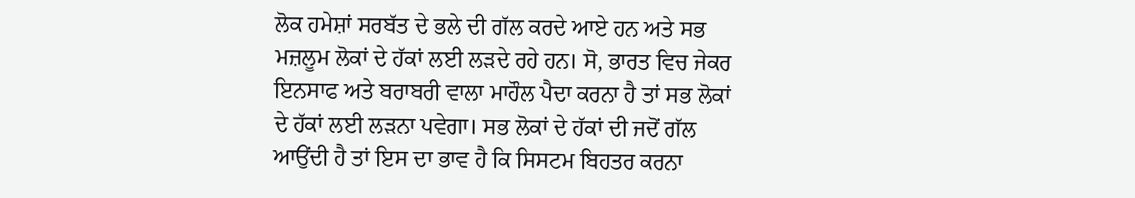ਲੋਕ ਹਮੇਸ਼ਾਂ ਸਰਬੱਤ ਦੇ ਭਲੇ ਦੀ ਗੱਲ ਕਰਦੇ ਆਏ ਹਨ ਅਤੇ ਸਭ ਮਜ਼ਲੂਮ ਲੋਕਾਂ ਦੇ ਹੱਕਾਂ ਲਈ ਲੜਦੇ ਰਹੇ ਹਨ। ਸੋ, ਭਾਰਤ ਵਿਚ ਜੇਕਰ ਇਨਸਾਫ ਅਤੇ ਬਰਾਬਰੀ ਵਾਲਾ ਮਾਹੌਲ ਪੈਦਾ ਕਰਨਾ ਹੈ ਤਾਂ ਸਭ ਲੋਕਾਂ ਦੇ ਹੱਕਾਂ ਲਈ ਲੜਨਾ ਪਵੇਗਾ। ਸਭ ਲੋਕਾਂ ਦੇ ਹੱਕਾਂ ਦੀ ਜਦੋਂ ਗੱਲ ਆਉਂਦੀ ਹੈ ਤਾਂ ਇਸ ਦਾ ਭਾਵ ਹੈ ਕਿ ਸਿਸਟਮ ਬਿਹਤਰ ਕਰਨਾ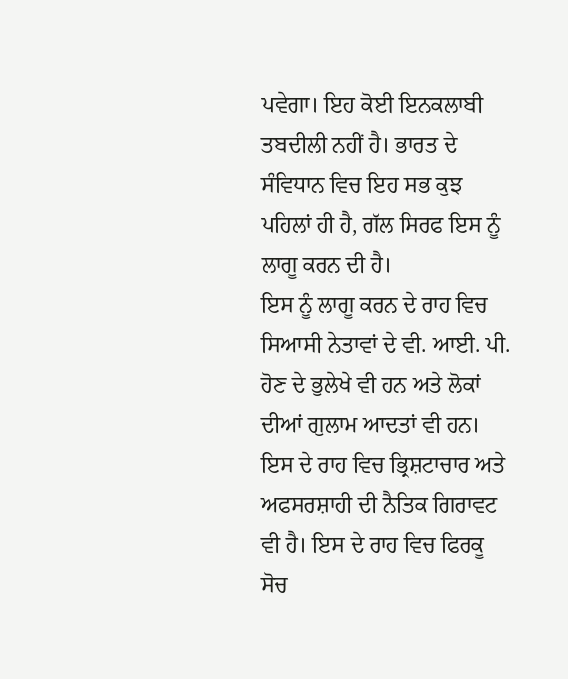ਪਵੇਗਾ। ਇਹ ਕੋਈ ਇਨਕਲਾਬੀ ਤਬਦੀਲੀ ਨਹੀਂ ਹੈ। ਭਾਰਤ ਦੇ ਸੰਵਿਧਾਨ ਵਿਚ ਇਹ ਸਭ ਕੁਝ ਪਹਿਲਾਂ ਹੀ ਹੈ, ਗੱਲ ਸਿਰਫ ਇਸ ਨੂੰ ਲਾਗੂ ਕਰਨ ਦੀ ਹੈ।
ਇਸ ਨੂੰ ਲਾਗੂ ਕਰਨ ਦੇ ਰਾਹ ਵਿਚ ਸਿਆਸੀ ਨੇਤਾਵਾਂ ਦੇ ਵੀ. ਆਈ. ਪੀ. ਹੋਣ ਦੇ ਭੁਲੇਖੇ ਵੀ ਹਨ ਅਤੇ ਲੋਕਾਂ ਦੀਆਂ ਗੁਲਾਮ ਆਦਤਾਂ ਵੀ ਹਨ। ਇਸ ਦੇ ਰਾਹ ਵਿਚ ਭ੍ਰਿਸ਼ਟਾਚਾਰ ਅਤੇ ਅਫਸਰਸ਼ਾਹੀ ਦੀ ਨੈਤਿਕ ਗਿਰਾਵਟ ਵੀ ਹੈ। ਇਸ ਦੇ ਰਾਹ ਵਿਚ ਫਿਰਕੂ ਸੋਚ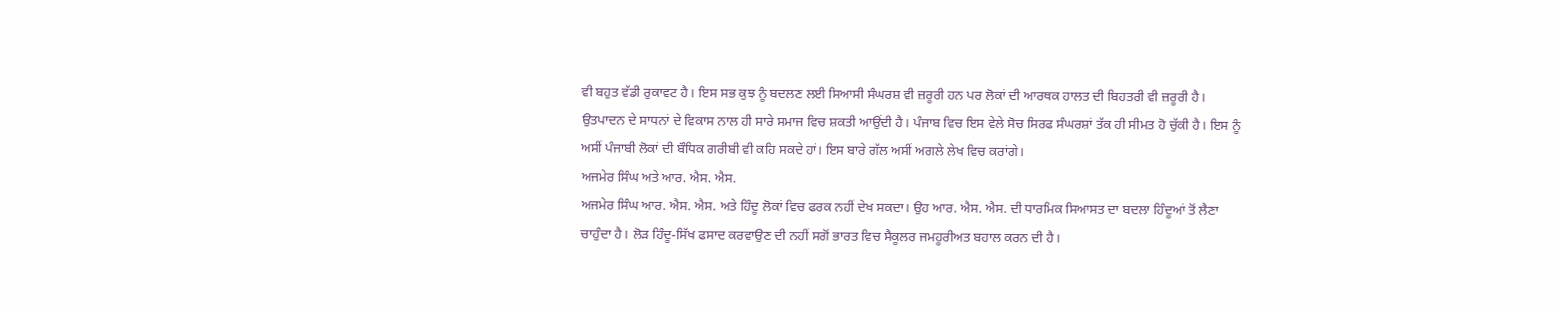ਵੀ ਬਹੁਤ ਵੱਡੀ ਰੁਕਾਵਟ ਹੈ। ਇਸ ਸਭ ਕੁਝ ਨੂੰ ਬਦਲਣ ਲਈ ਸਿਆਸੀ ਸੰਘਰਸ਼ ਵੀ ਜ਼ਰੂਰੀ ਹਨ ਪਰ ਲੋਕਾਂ ਦੀ ਆਰਥਕ ਹਾਲਤ ਦੀ ਬਿਹਤਰੀ ਵੀ ਜ਼ਰੂਰੀ ਹੈ। ਉਤਪਾਦਨ ਦੇ ਸਾਧਨਾਂ ਦੇ ਵਿਕਾਸ ਨਾਲ ਹੀ ਸਾਰੇ ਸਮਾਜ ਵਿਚ ਸ਼ਕਤੀ ਆਉਂਦੀ ਹੈ। ਪੰਜਾਬ ਵਿਚ ਇਸ ਵੇਲੇ ਸੋਚ ਸਿਰਫ ਸੰਘਰਸ਼ਾਂ ਤੱਕ ਹੀ ਸੀਮਤ ਹੋ ਚੁੱਕੀ ਹੈ। ਇਸ ਨੂੰ ਅਸੀਂ ਪੰਜਾਬੀ ਲੋਕਾਂ ਦੀ ਬੌਧਿਕ ਗਰੀਬੀ ਵੀ ਕਹਿ ਸਕਦੇ ਹਾਂ। ਇਸ ਬਾਰੇ ਗੱਲ ਅਸੀਂ ਅਗਲੇ ਲੇਖ ਵਿਚ ਕਰਾਂਗੇ।
ਅਜਮੇਰ ਸਿੰਘ ਅਤੇ ਆਰ. ਐਸ. ਐਸ.
ਅਜਮੇਰ ਸਿੰਘ ਆਰ. ਐਸ. ਐਸ. ਅਤੇ ਹਿੰਦੂ ਲੋਕਾਂ ਵਿਚ ਫਰਕ ਨਹੀਂ ਦੇਖ ਸਕਦਾ। ਉਹ ਆਰ. ਐਸ. ਐਸ. ਦੀ ਧਾਰਮਿਕ ਸਿਆਸਤ ਦਾ ਬਦਲਾ ਹਿੰਦੂਆਂ ਤੋਂ ਲੈਣਾ ਚਾਹੁੰਦਾ ਹੈ। ਲੋੜ ਹਿੰਦੂ-ਸਿੱਖ ਫਸਾਦ ਕਰਵਾਉਣ ਦੀ ਨਹੀਂ ਸਗੋਂ ਭਾਰਤ ਵਿਚ ਸੈਕੂਲਰ ਜਮਹੂਰੀਅਤ ਬਹਾਲ ਕਰਨ ਦੀ ਹੈ।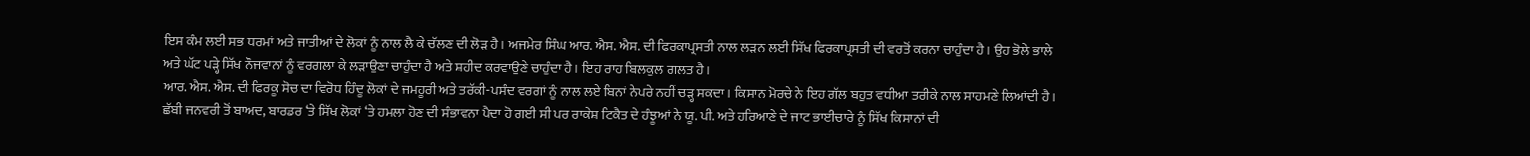ਇਸ ਕੰਮ ਲਈ ਸਭ ਧਰਮਾਂ ਅਤੇ ਜਾਤੀਆਂ ਦੇ ਲੋਕਾਂ ਨੂੰ ਨਾਲ ਲੈ ਕੇ ਚੱਲਣ ਦੀ ਲੋੜ ਹੈ। ਅਜਮੇਰ ਸਿੰਘ ਆਰ. ਐਸ. ਐਸ. ਦੀ ਫਿਰਕਾਪ੍ਰਸਤੀ ਨਾਲ ਲੜਨ ਲਈ ਸਿੱਖ ਫਿਰਕਾਪ੍ਰਸਤੀ ਦੀ ਵਰਤੋਂ ਕਰਨਾ ਚਾਹੁੰਦਾ ਹੈ। ਉਹ ਭੋਲੇ ਭਾਲੇ ਅਤੇ ਘੱਟ ਪੜ੍ਹੇ ਸਿੱਖ ਨੌਜਵਾਨਾਂ ਨੂੰ ਵਰਗਲਾ ਕੇ ਲੜਾਉਣਾ ਚਾਹੁੰਦਾ ਹੈ ਅਤੇ ਸ਼ਹੀਦ ਕਰਵਾਉਣੇ ਚਾਹੁੰਦਾ ਹੈ। ਇਹ ਰਾਹ ਬਿਲਕੁਲ ਗਲਤ ਹੈ।
ਆਰ. ਐਸ. ਐਸ. ਦੀ ਫਿਰਕੂ ਸੋਚ ਦਾ ਵਿਰੋਧ ਹਿੰਦੂ ਲੋਕਾਂ ਦੇ ਜਮਹੂਰੀ ਅਤੇ ਤਰੱਕੀ-ਪਸੰਦ ਵਰਗਾਂ ਨੂੰ ਨਾਲ ਲਏ ਬਿਨਾਂ ਨੇਪਰੇ ਨਹੀਂ ਚੜ੍ਹ ਸਕਦਾ। ਕਿਸਾਨ ਮੋਰਚੇ ਨੇ ਇਹ ਗੱਲ ਬਹੁਤ ਵਧੀਆ ਤਰੀਕੇ ਨਾਲ ਸਾਹਮਣੇ ਲਿਆਂਦੀ ਹੈ। ਛੱਬੀ ਜਨਵਰੀ ਤੋਂ ਬਾਅਦ, ਬਾਰਡਰ ‘ਤੇ ਸਿੱਖ ਲੋਕਾਂ ‘ਤੇ ਹਮਲਾ ਹੋਣ ਦੀ ਸੰਭਾਵਨਾ ਪੈਦਾ ਹੋ ਗਈ ਸੀ ਪਰ ਰਾਕੇਸ਼ ਟਿਕੈਤ ਦੇ ਹੰਝੂਆਂ ਨੇ ਯੂ. ਪੀ. ਅਤੇ ਹਰਿਆਣੇ ਦੇ ਜਾਟ ਭਾਈਚਾਰੇ ਨੂੰ ਸਿੱਖ ਕਿਸਾਨਾਂ ਦੀ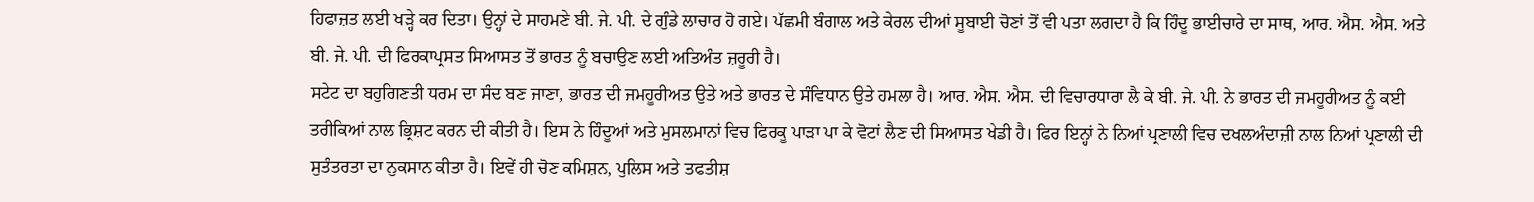ਹਿਫਾਜ਼ਤ ਲਈ ਖੜ੍ਹੇ ਕਰ ਦਿਤਾ। ਉਨ੍ਹਾਂ ਦੇ ਸਾਹਮਣੇ ਬੀ. ਜੇ. ਪੀ. ਦੇ ਗੁੰਡੇ ਲਾਚਾਰ ਹੋ ਗਏ। ਪੱਛਮੀ ਬੰਗਾਲ ਅਤੇ ਕੇਰਲ ਦੀਆਂ ਸੂਬਾਈ ਚੋਣਾਂ ਤੋਂ ਵੀ ਪਤਾ ਲਗਦਾ ਹੈ ਕਿ ਹਿੰਦੂ ਭਾਈਚਾਰੇ ਦਾ ਸਾਥ, ਆਰ. ਐਸ. ਐਸ. ਅਤੇ ਬੀ. ਜੇ. ਪੀ. ਦੀ ਫਿਰਕਾਪ੍ਰਸਤ ਸਿਆਸਤ ਤੋਂ ਭਾਰਤ ਨੂੰ ਬਚਾਉਣ ਲਈ ਅਤਿਅੰਤ ਜ਼ਰੂਰੀ ਹੈ।
ਸਟੇਟ ਦਾ ਬਹੁਗਿਣਤੀ ਧਰਮ ਦਾ ਸੰਦ ਬਣ ਜਾਣਾ, ਭਾਰਤ ਦੀ ਜਮਹੂਰੀਅਤ ਉਤੇ ਅਤੇ ਭਾਰਤ ਦੇ ਸੰਵਿਧਾਨ ਉਤੇ ਹਮਲਾ ਹੈ। ਆਰ. ਐਸ. ਐਸ. ਦੀ ਵਿਚਾਰਧਾਰਾ ਲੈ ਕੇ ਬੀ. ਜੇ. ਪੀ. ਨੇ ਭਾਰਤ ਦੀ ਜਮਹੂਰੀਅਤ ਨੂੰ ਕਈ ਤਰੀਕਿਆਂ ਨਾਲ ਭ੍ਰਿਸ਼ਟ ਕਰਨ ਦੀ ਕੀਤੀ ਹੈ। ਇਸ ਨੇ ਹਿੰਦੂਆਂ ਅਤੇ ਮੁਸਲਮਾਨਾਂ ਵਿਚ ਫਿਰਕੂ ਪਾੜਾ ਪਾ ਕੇ ਵੋਟਾਂ ਲੈਣ ਦੀ ਸਿਆਸਤ ਖੇਡੀ ਹੈ। ਫਿਰ ਇਨ੍ਹਾਂ ਨੇ ਨਿਆਂ ਪ੍ਰਣਾਲੀ ਵਿਚ ਦਖਲਅੰਦਾਜ਼ੀ ਨਾਲ ਨਿਆਂ ਪ੍ਰਣਾਲੀ ਦੀ ਸੁਤੰਤਰਤਾ ਦਾ ਨੁਕਸਾਨ ਕੀਤਾ ਹੈ। ਇਵੇਂ ਹੀ ਚੋਣ ਕਮਿਸ਼ਨ, ਪੁਲਿਸ ਅਤੇ ਤਫਤੀਸ਼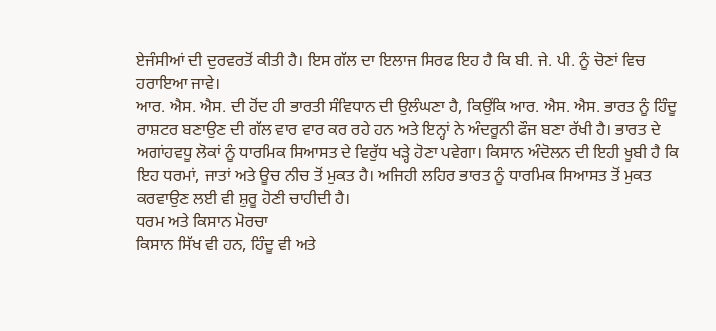ਏਜੰਸੀਆਂ ਦੀ ਦੁਰਵਰਤੋਂ ਕੀਤੀ ਹੈ। ਇਸ ਗੱਲ ਦਾ ਇਲਾਜ ਸਿਰਫ ਇਹ ਹੈ ਕਿ ਬੀ. ਜੇ. ਪੀ. ਨੂੰ ਚੋਣਾਂ ਵਿਚ ਹਰਾਇਆ ਜਾਵੇ।
ਆਰ. ਐਸ. ਐਸ. ਦੀ ਹੋਂਦ ਹੀ ਭਾਰਤੀ ਸੰਵਿਧਾਨ ਦੀ ਉਲੰਘਣਾ ਹੈ, ਕਿਉਂਕਿ ਆਰ. ਐਸ. ਐਸ. ਭਾਰਤ ਨੂੰ ਹਿੰਦੂ ਰਾਸ਼ਟਰ ਬਣਾਉਣ ਦੀ ਗੱਲ ਵਾਰ ਵਾਰ ਕਰ ਰਹੇ ਹਨ ਅਤੇ ਇਨ੍ਹਾਂ ਨੇ ਅੰਦਰੂਨੀ ਫੌਜ ਬਣਾ ਰੱਖੀ ਹੈ। ਭਾਰਤ ਦੇ ਅਗਾਂਹਵਧੂ ਲੋਕਾਂ ਨੂੰ ਧਾਰਮਿਕ ਸਿਆਸਤ ਦੇ ਵਿਰੁੱਧ ਖੜ੍ਹੇ ਹੋਣਾ ਪਵੇਗਾ। ਕਿਸਾਨ ਅੰਦੋਲਨ ਦੀ ਇਹੀ ਖੂਬੀ ਹੈ ਕਿ ਇਹ ਧਰਮਾਂ, ਜਾਤਾਂ ਅਤੇ ਊਚ ਨੀਚ ਤੋਂ ਮੁਕਤ ਹੈ। ਅਜਿਹੀ ਲਹਿਰ ਭਾਰਤ ਨੂੰ ਧਾਰਮਿਕ ਸਿਆਸਤ ਤੋਂ ਮੁਕਤ ਕਰਵਾਉਣ ਲਈ ਵੀ ਸ਼ੁਰੂ ਹੋਣੀ ਚਾਹੀਦੀ ਹੈ।
ਧਰਮ ਅਤੇ ਕਿਸਾਨ ਮੋਰਚਾ
ਕਿਸਾਨ ਸਿੱਖ ਵੀ ਹਨ, ਹਿੰਦੂ ਵੀ ਅਤੇ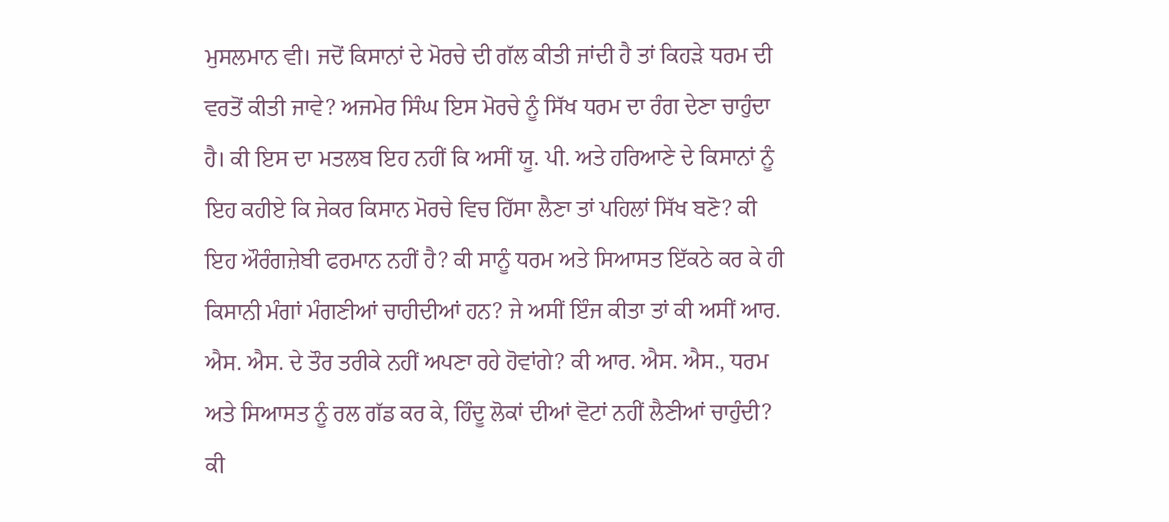ਮੁਸਲਮਾਨ ਵੀ। ਜਦੋਂ ਕਿਸਾਨਾਂ ਦੇ ਮੋਰਚੇ ਦੀ ਗੱਲ ਕੀਤੀ ਜਾਂਦੀ ਹੈ ਤਾਂ ਕਿਹੜੇ ਧਰਮ ਦੀ ਵਰਤੋਂ ਕੀਤੀ ਜਾਵੇ? ਅਜਮੇਰ ਸਿੰਘ ਇਸ ਮੋਰਚੇ ਨੂੰ ਸਿੱਖ ਧਰਮ ਦਾ ਰੰਗ ਦੇਣਾ ਚਾਹੁੰਦਾ ਹੈ। ਕੀ ਇਸ ਦਾ ਮਤਲਬ ਇਹ ਨਹੀਂ ਕਿ ਅਸੀਂ ਯੂ. ਪੀ. ਅਤੇ ਹਰਿਆਣੇ ਦੇ ਕਿਸਾਨਾਂ ਨੂੰ ਇਹ ਕਹੀਏ ਕਿ ਜੇਕਰ ਕਿਸਾਨ ਮੋਰਚੇ ਵਿਚ ਹਿੱਸਾ ਲੈਣਾ ਤਾਂ ਪਹਿਲਾਂ ਸਿੱਖ ਬਣੋ? ਕੀ ਇਹ ਔਰੰਗਜ਼ੇਬੀ ਫਰਮਾਨ ਨਹੀਂ ਹੈ? ਕੀ ਸਾਨੂੰ ਧਰਮ ਅਤੇ ਸਿਆਸਤ ਇੱਕਠੇ ਕਰ ਕੇ ਹੀ ਕਿਸਾਨੀ ਮੰਗਾਂ ਮੰਗਣੀਆਂ ਚਾਹੀਦੀਆਂ ਹਨ? ਜੇ ਅਸੀਂ ਇੰਜ ਕੀਤਾ ਤਾਂ ਕੀ ਅਸੀਂ ਆਰ. ਐਸ. ਐਸ. ਦੇ ਤੌਰ ਤਰੀਕੇ ਨਹੀਂ ਅਪਣਾ ਰਹੇ ਹੋਵਾਂਗੇ? ਕੀ ਆਰ. ਐਸ. ਐਸ., ਧਰਮ ਅਤੇ ਸਿਆਸਤ ਨੂੰ ਰਲ ਗੱਡ ਕਰ ਕੇ, ਹਿੰਦੂ ਲੋਕਾਂ ਦੀਆਂ ਵੋਟਾਂ ਨਹੀਂ ਲੈਣੀਆਂ ਚਾਹੁੰਦੀ? ਕੀ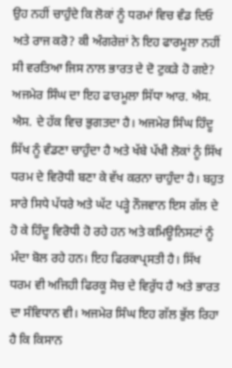ਉਹ ਨਹੀਂ ਚਾਹੁੰਦੇ ਕਿ ਲੋਕਾਂ ਨੂੰ ਧਰਮਾਂ ਵਿਚ ਵੰਡ ਦਿਓ ਅਤੇ ਰਾਜ ਕਰੋ? ਕੀ ਅੰਗਰੇਜ਼ਾਂ ਨੇ ਇਹ ਫਾਰਮੂਲਾ ਨਹੀਂ ਸੀ ਵਰਤਿਆ ਜਿਸ ਨਾਲ ਭਾਰਤ ਦੇ ਦੋ ਟੁਕੜੇ ਹੋ ਗਏ? ਅਜਮੇਰ ਸਿੰਘ ਦਾ ਇਹ ਫਾਰਮੂਲਾ ਸਿੱਧਾ ਆਰ. ਐਸ. ਐਸ. ਦੇ ਹੱਕ ਵਿਚ ਭੁਗਤਦਾ ਹੈ। ਅਜਮੇਰ ਸਿੰਘ ਹਿੰਦੂ ਸਿੱਖ ਨੂੰ ਵੰਡਣਾ ਚਾਹੁੰਦਾ ਹੈ ਅਤੇ ਖੱਬੇ ਪੱਖੀ ਲੋਕਾਂ ਨੂੰ ਸਿੱਖ ਧਰਮ ਦੇ ਵਿਰੋਧੀ ਬਣਾ ਕੇ ਵੱਖ ਕਰਨਾ ਚਾਹੁੰਦਾ ਹੈ। ਬਹੁਤ ਸਾਰੇ ਸਿਧੇ ਪੱਧਰੇ ਅਤੇ ਘੱਟ ਪੜ੍ਹੇ ਨੌਜਵਾਨ ਇਸ ਗੱਲ ਦੇ ਹੋ ਕੇ ਹਿੰਦੂ ਵਿਰੋਧੀ ਹੋ ਰਹੇ ਹਨ ਅਤੇ ਕਮਿਊਨਿਸਟਾਂ ਨੂੰ ਮੰਦਾ ਬੋਲ ਰਹੇ ਹਨ। ਇਹ ਫਿਰਕਾਪ੍ਰਸਤੀ ਹੈ। ਸਿੱਖ ਧਰਮ ਵੀ ਅਜਿਹੀ ਫਿਰਕੂ ਸੋਚ ਦੇ ਵਿਰੁੱਧ ਹੈ ਅਤੇ ਭਾਰਤ ਦਾ ਸੰਵਿਧਾਨ ਵੀ। ਅਜਮੇਰ ਸਿੰਘ ਇਹ ਗੱਲ ਭੁੱਲ ਰਿਹਾ ਹੈ ਕਿ ਕਿਸਾਨ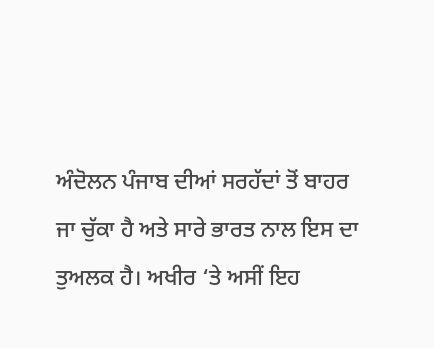ਅੰਦੋਲਨ ਪੰਜਾਬ ਦੀਆਂ ਸਰਹੱਦਾਂ ਤੋਂ ਬਾਹਰ ਜਾ ਚੁੱਕਾ ਹੈ ਅਤੇ ਸਾਰੇ ਭਾਰਤ ਨਾਲ ਇਸ ਦਾ ਤੁਅਲਕ ਹੈ। ਅਖੀਰ ‘ਤੇ ਅਸੀਂ ਇਹ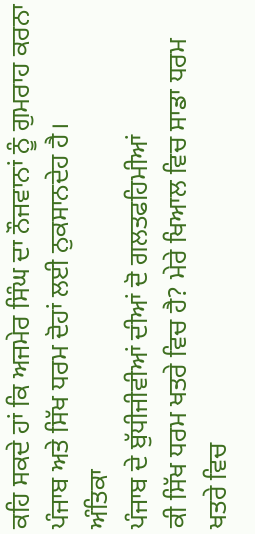ਕਹਿ ਸਕਦੇ ਹਾਂ ਕਿ ਅਜਮੇਰ ਸਿੰਘ ਦਾ ਨੌਜਵਾਨਾਂ ਨੂੰ ਗੁਮਰਾਹ ਕਰਨਾ ਪੰਜਾਬ ਅਤੇ ਸਿੱਖ ਧਰਮ ਦੋਹਾਂ ਲਈ ਨੁਕਸਾਨਦੇਹ ਹੈ।
ਅੰਤਿਕਾ
ਪੰਜਾਬ ਦੇ ਬੁੱਧੀਜੀਵੀਆਂ ਦੀਆਂ ਦੋ ਗਲਤਫਹਿਮੀਆਂ
ਕੀ ਸਿੱਖ ਧਰਮ ਖਤਰੇ ਵਿਚ ਹੈ? ਮੇਰੇ ਖਿਆਲ ਵਿਚ ਸਾਡਾ ਧਰਮ ਖਤਰੇ ਵਿਚ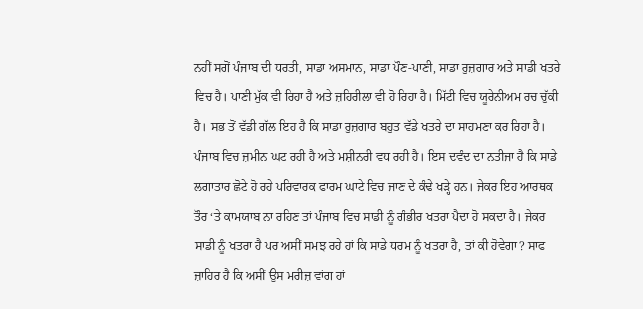ਨਹੀਂ ਸਗੋਂ ਪੰਜਾਬ ਦੀ ਧਰਤੀ, ਸਾਡਾ ਅਸਮਾਨ, ਸਾਡਾ ਪੌਣ-ਪਾਣੀ, ਸਾਡਾ ਰੁਜ਼ਗਾਰ ਅਤੇ ਸਾਡੀ ਖਤਰੇ ਵਿਚ ਹੈ। ਪਾਣੀ ਮੁੱਕ ਵੀ ਰਿਹਾ ਹੈ ਅਤੇ ਜ਼ਹਿਰੀਲਾ ਵੀ ਹੋ ਰਿਹਾ ਹੈ। ਮਿੱਟੀ ਵਿਚ ਯੂਰੇਨੀਅਮ ਰਚ ਚੁੱਕੀ ਹੈ। ਸਭ ਤੋਂ ਵੱਡੀ ਗੱਲ ਇਹ ਹੈ ਕਿ ਸਾਡਾ ਰੁਜ਼ਗਾਰ ਬਹੁਤ ਵੱਡੇ ਖਤਰੇ ਦਾ ਸਾਹਮਣਾ ਕਰ ਰਿਹਾ ਹੈ। ਪੰਜਾਬ ਵਿਚ ਜ਼ਮੀਨ ਘਟ ਰਹੀ ਹੈ ਅਤੇ ਮਸ਼ੀਨਰੀ ਵਧ ਰਹੀ ਹੈ। ਇਸ ਦਵੰਦ ਦਾ ਨਤੀਜਾ ਹੈ ਕਿ ਸਾਡੇ ਲਗਾਤਾਰ ਛੋਟੇ ਹੋ ਰਹੇ ਪਰਿਵਾਰਕ ਫਾਰਮ ਘਾਟੇ ਵਿਚ ਜਾਣ ਦੇ ਕੰਢੇ ਖੜ੍ਹੇ ਹਨ। ਜੇਕਰ ਇਹ ਆਰਥਕ ਤੌਰ ‘ਤੇ ਕਾਮਯਾਬ ਨਾ ਰਹਿਣ ਤਾਂ ਪੰਜਾਬ ਵਿਚ ਸਾਡੀ ਨੂੰ ਗੰਭੀਰ ਖਤਰਾ ਪੈਦਾ ਹੋ ਸਕਦਾ ਹੈ। ਜੇਕਰ ਸਾਡੀ ਨੂੰ ਖਤਰਾ ਹੈ ਪਰ ਅਸੀਂ ਸਮਝ ਰਹੇ ਹਾਂ ਕਿ ਸਾਡੇ ਧਰਮ ਨੂੰ ਖਤਰਾ ਹੈ, ਤਾਂ ਕੀ ਹੋਵੇਗਾ? ਸਾਫ ਜ਼ਾਹਿਰ ਹੈ ਕਿ ਅਸੀਂ ਉਸ ਮਰੀਜ਼ ਵਾਂਗ ਹਾਂ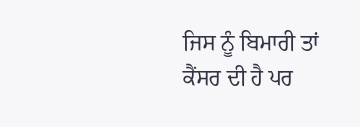ਜਿਸ ਨੂੰ ਬਿਮਾਰੀ ਤਾਂ ਕੈਂਸਰ ਦੀ ਹੈ ਪਰ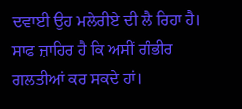ਦਵਾਈ ਉਹ ਮਲੇਰੀਏ ਦੀ ਲੈ ਰਿਹਾ ਹੈ। ਸਾਫ ਜ਼ਾਹਿਰ ਹੈ ਕਿ ਅਸੀਂ ਗੰਭੀਰ ਗਲਤੀਆਂ ਕਰ ਸਕਦੇ ਹਾਂ।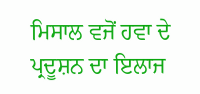ਮਿਸਾਲ ਵਜੋਂ ਹਵਾ ਦੇ ਪ੍ਰਦੂਸ਼ਨ ਦਾ ਇਲਾਜ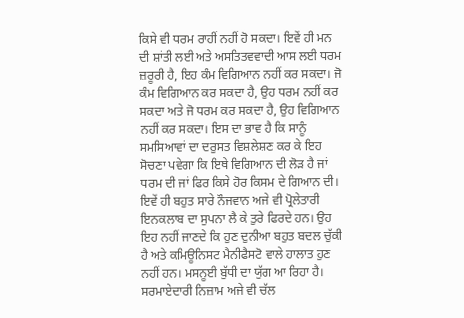ਕਿਸੇ ਵੀ ਧਰਮ ਰਾਹੀਂ ਨਹੀਂ ਹੋ ਸਕਦਾ। ਇਵੇਂ ਹੀ ਮਨ ਦੀ ਸ਼ਾਂਤੀ ਲਈ ਅਤੇ ਅਸਤਿਤਵਵਾਦੀ ਆਸ ਲਈ ਧਰਮ ਜ਼ਰੂਰੀ ਹੈ, ਇਹ ਕੰਮ ਵਿਗਿਆਨ ਨਹੀਂ ਕਰ ਸਕਦਾ। ਜੋ ਕੰਮ ਵਿਗਿਆਨ ਕਰ ਸਕਦਾ ਹੈ, ਉਹ ਧਰਮ ਨਹੀਂ ਕਰ ਸਕਦਾ ਅਤੇ ਜੋ ਧਰਮ ਕਰ ਸਕਦਾ ਹੈ, ਉਹ ਵਿਗਿਆਨ ਨਹੀਂ ਕਰ ਸਕਦਾ। ਇਸ ਦਾ ਭਾਵ ਹੈ ਕਿ ਸਾਨੂੰ ਸਮਸਿਆਵਾਂ ਦਾ ਦਰੁਸਤ ਵਿਸ਼ਲੇਸ਼ਣ ਕਰ ਕੇ ਇਹ ਸੋਚਣਾ ਪਵੇਗਾ ਕਿ ਇਥੇ ਵਿਗਿਆਨ ਦੀ ਲੋੜ ਹੈ ਜਾਂ ਧਰਮ ਦੀ ਜਾਂ ਫਿਰ ਕਿਸੇ ਹੋਰ ਕਿਸਮ ਦੇ ਗਿਆਨ ਦੀ।
ਇਵੇਂ ਹੀ ਬਹੁਤ ਸਾਰੇ ਨੌਜਵਾਨ ਅਜੇ ਵੀ ਪ੍ਰੋਲੇਤਾਰੀ ਇਨਕਲਾਬ ਦਾ ਸੁਪਨਾ ਲੈ ਕੇ ਤੁਰੇ ਫਿਰਦੇ ਹਨ। ਉਹ ਇਹ ਨਹੀਂ ਜਾਣਦੇ ਕਿ ਹੁਣ ਦੁਨੀਆ ਬਹੁਤ ਬਦਲ ਚੁੱਕੀ ਹੈ ਅਤੇ ਕਮਿਊਨਿਸਟ ਮੈਨੀਫੈਸਟੋ ਵਾਲੇ ਹਾਲਾਤ ਹੁਣ ਨਹੀਂ ਹਨ। ਮਸਨੂਈ ਬੁੱਧੀ ਦਾ ਯੁੱਗ ਆ ਰਿਹਾ ਹੈ। ਸਰਮਾਏਦਾਰੀ ਨਿਜ਼ਾਮ ਅਜੇ ਵੀ ਚੱਲ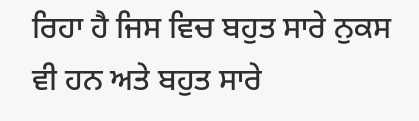ਰਿਹਾ ਹੈ ਜਿਸ ਵਿਚ ਬਹੁਤ ਸਾਰੇ ਨੁਕਸ ਵੀ ਹਨ ਅਤੇ ਬਹੁਤ ਸਾਰੇ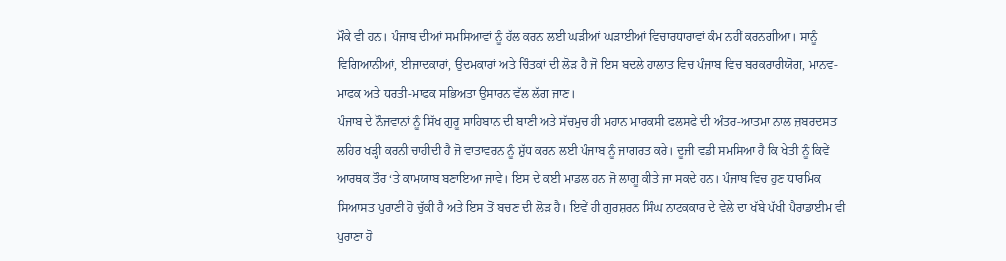ਮੌਕੇ ਵੀ ਹਨ। ਪੰਜਾਬ ਦੀਆਂ ਸਮਸਿਆਵਾਂ ਨੂੰ ਹੱਲ ਕਰਨ ਲਈ ਘੜੀਆਂ ਘੜਾਈਆਂ ਵਿਚਾਰਧਾਰਾਵਾਂ ਕੰਮ ਨਹੀਂ ਕਰਨਗੀਆ। ਸਾਨੂੰ ਵਿਗਿਆਨੀਆਂ, ਈਜਾਦਕਾਰਾਂ, ਉਦਮਕਾਰਾਂ ਅਤੇ ਚਿੰਤਕਾਂ ਦੀ ਲੋੜ ਹੈ ਜੋ ਇਸ ਬਦਲੇ ਹਾਲਾਤ ਵਿਚ ਪੰਜਾਬ ਵਿਚ ਬਰਕਰਾਰੀਯੋਗ, ਮਾਨਵ-ਮਾਫਕ ਅਤੇ ਧਰਤੀ-ਮਾਫਕ ਸਭਿਅਤਾ ਉਸਾਰਨ ਵੱਲ ਲੱਗ ਜਾਣ।
ਪੰਜਾਬ ਦੇ ਨੌਜਵਾਨਾਂ ਨੂੰ ਸਿੱਖ ਗੁਰੂ ਸਾਹਿਬਾਨ ਦੀ ਬਾਣੀ ਅਤੇ ਸੱਚਮੁਚ ਹੀ ਮਹਾਨ ਮਾਰਕਸੀ ਫਲਸਫੇ ਦੀ ਅੰਤਰ-ਆਤਮਾ ਨਾਲ ਜ਼ਬਰਦਸਤ ਲਹਿਰ ਖੜ੍ਹੀ ਕਰਨੀ ਚਾਹੀਦੀ ਹੈ ਜੋ ਵਾਤਾਵਰਨ ਨੂੰ ਸ਼ੁੱਧ ਕਰਨ ਲਈ ਪੰਜਾਬ ਨੂੰ ਜਾਗਰਤ ਕਰੇ। ਦੂਜੀ ਵਡੀ ਸਮਸਿਆ ਹੈ ਕਿ ਖੇਤੀ ਨੂੰ ਕਿਵੇਂ ਆਰਥਕ ਤੌਰ ‘ਤੇ ਕਾਮਯਾਬ ਬਣਾਇਆ ਜਾਵੇ। ਇਸ ਦੇ ਕਈ ਮਾਡਲ ਹਨ ਜੋ ਲਾਗੂ ਕੀਤੇ ਜਾ ਸਕਦੇ ਹਨ। ਪੰਜਾਬ ਵਿਚ ਹੁਣ ਧਾਰਮਿਕ ਸਿਆਸਤ ਪੁਰਾਣੀ ਹੋ ਚੁੱਕੀ ਹੈ ਅਤੇ ਇਸ ਤੋਂ ਬਚਣ ਦੀ ਲੋੜ ਹੈ। ਇਵੇਂ ਹੀ ਗੁਰਸ਼ਰਨ ਸਿੰਘ ਨਾਟਕਕਾਰ ਦੇ ਵੇਲੇ ਦਾ ਖੱਬੇ ਪੱਖੀ ਪੈਰਾਡਾਈਮ ਵੀ ਪੁਰਾਣਾ ਹੋ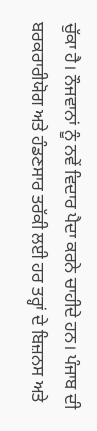ਚੁੱਕਾ ਹੈ। ਨੌਜਵਾਨਾਂ ਨੂੰ ਨਵੇਂ ਵਿਦਾਰ ਪੈਦਾ ਕਰਨੇ ਚਾਹੀਦੇ ਹਨ। ਪੰਜਾਬ ਦੀ ਬਰਕਰਾਰੀਯੋਗ ਅਤੇ ਹੰਡਣਸਾਰ ਤਰੱਕੀ ਲਈ ਹਰ ਤਰ੍ਹਾਂ ਦੇ ਬਿਜ਼ਨਸ ਅਤੇ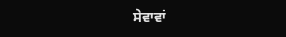ਸੇਵਾਵਾਂ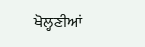ਖੋਲ੍ਹਣੀਆਂ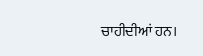ਚਾਹੀਦੀਆਂ ਹਨ।